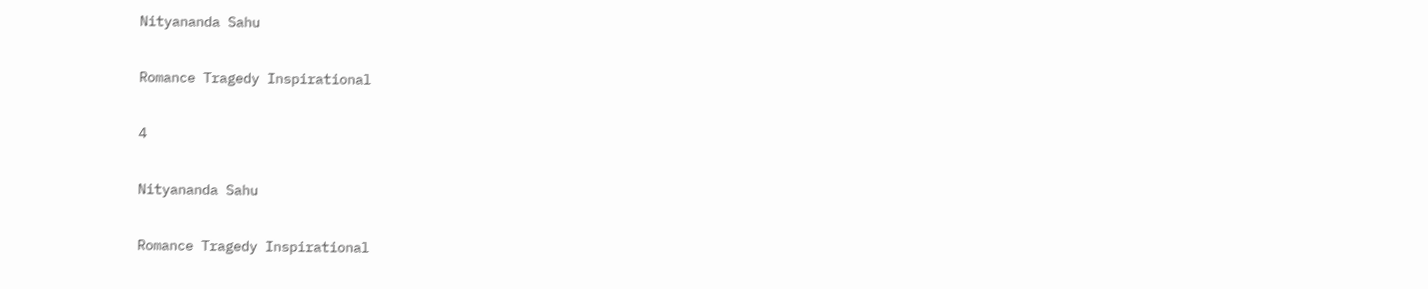Nityananda Sahu

Romance Tragedy Inspirational

4

Nityananda Sahu

Romance Tragedy Inspirational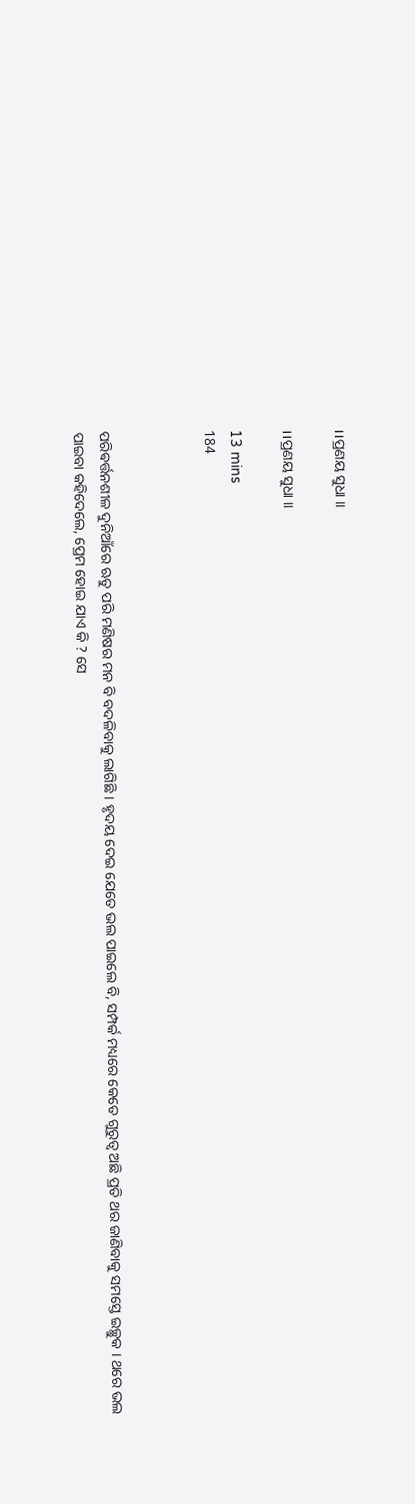।।ପ୍ରଣୟ ସୁଧା ।।

।।ପ୍ରଣୟ ସୁଧା ।।

13 mins
184



ପରିଵର୍ତ୍ତନଶୀଳ ଦୁନିଆଁରେ ଋତୁ ପରି ମଣିଷର ମନ ବି ବଦଳିବାକୁ ଲାଗିଛି । ହୃଦୟ ଦେଇ ଯେତେ ଭଲ ପାଇଲେ ବି, ସମ୍ପର୍କ ମଧ୍ୟରେ କେତେ ଗୁରୁତ୍ୱ ଅଛି ପ୍ରତି ଥର ଜାଣିବାକୁ ସମସ୍ତେ ଇଚ୍ଛୁକ । ଥରେ ଭଲ ପାଇବା କହିଦେଲେ, ପ୍ରେମ ହୋଇ ଯାଏ କି ? ସେ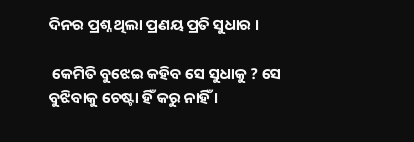ଦିନର ପ୍ରଶ୍ନ ଥିଲା ପ୍ରଣୟ ପ୍ରତି ସୁଧାର ।

 କେମିତି ବୁଝେଇ କହିବ ସେ ସୁଧାକୁ ? ସେ ବୁଝିବାକୁ ଚେଷ୍ଟା ହିଁ କରୁ ନାହିଁ ।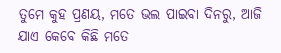ତୁମେ କୁହ ପ୍ରଣୟ, ମତେ ଭଲ ପାଇବା ଦିନରୁ, ଆଜି ଯାଏ କେବେ କିଛି ମତେ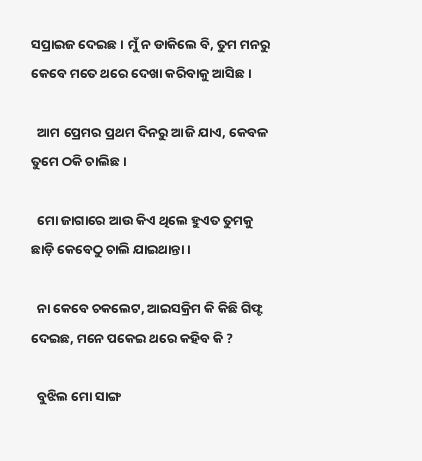ସପ୍ରାଇଜ ଦେଇଛ । ମୁଁ ନ ଡାକିଲେ ବି, ତୁମ ମନରୁ କେବେ ମତେ ଥରେ ଦେଖା କରିବାକୁ ଆସିଛ ।

  ଆମ ପ୍ରେମର ପ୍ରଥମ ଦିନରୁ ଆଜି ଯାଏ, କେବଳ ତୁମେ ଠକି ଚାଲିଛ ।

  ମୋ ଜାଗାରେ ଆଉ କିଏ ଥିଲେ ହୁଏତ ତୁମକୁ ଛାଡ଼ି କେବେଠୁ ଚାଲି ଯାଇଥାନ୍ତା ।

  ନା କେବେ ଚକଲେଟ, ଆଇସକ୍ରିମ କି କିଛି ଗିଫ୍ଟ ଦେଇଛ, ମନେ ପକେଇ ଥରେ କହିବ କି ?

  ବୁଝିଲ ମୋ ସାଙ୍ଗ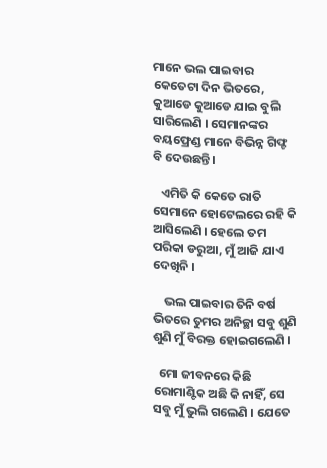ମାନେ ଭଲ ପାଇବାର କେତେଟା ଦିନ ଭିତରେ, କୁଆଡେ କୁଆଡେ ଯାଇ ବୁଲି ସାରିଲେଣି । ସେମାନଙ୍କର ବୟଫ୍ରେଣ୍ଡ ମାନେ ବିଭିନ୍ନ ଗିଫ୍ଟ ବି ଦେଉଛନ୍ତି ।

   ଏମିତି କି କେତେ ରାତି ସେମାନେ ହୋଟେଲରେ ରହି କି ଆସିଲେଣି । ହେଲେ ତମ ପରିକା ଡରୁଆ, ମୁଁ ଆଜି ଯାଏ ଦେଖିନି ।

    ଭଲ ପାଇବାର ତିନି ବର୍ଷ ଭିତରେ ତୁମର ଅନିଚ୍ଛା ସବୁ ଶୁଣି ଶୁଣି ମୁଁ ବିରକ୍ତ ହୋଇଗଲେଣି ।

  ମୋ ଜୀବନରେ କିଛି ରୋମାଣ୍ଟିକ ଅଛି କି ନାହିଁ, ସେ ସବୁ ମୁଁ ଭୁଲି ଗଲେଣି । ଯେତେ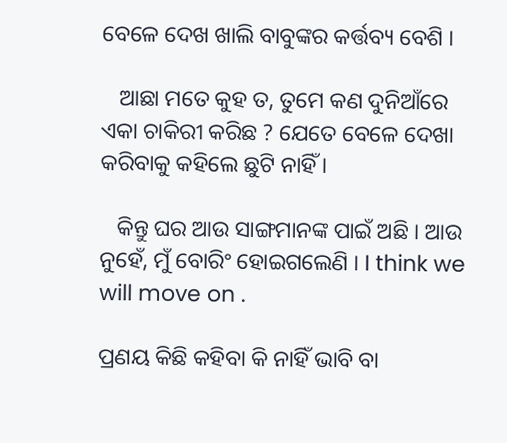ବେଳେ ଦେଖ ଖାଲି ବାବୁଙ୍କର କର୍ତ୍ତବ୍ୟ ବେଶି ।

   ଆଛା ମତେ କୁହ ତ, ତୁମେ କଣ ଦୁନିଆଁରେ ଏକା ଚାକିରୀ କରିଛ ? ଯେତେ ବେଳେ ଦେଖା କରିବାକୁ କହିଲେ ଛୁଟି ନାହିଁ ।

   କିନ୍ତୁ ଘର ଆଉ ସାଙ୍ଗମାନଙ୍କ ପାଇଁ ଅଛି । ଆଉ ନୁହେଁ, ମୁଁ ବୋରିଂ ହୋଇଗଲେଣି । I think we will move on .

ପ୍ରଣୟ କିଛି କହିବା କି ନାହିଁ ଭାବି ବା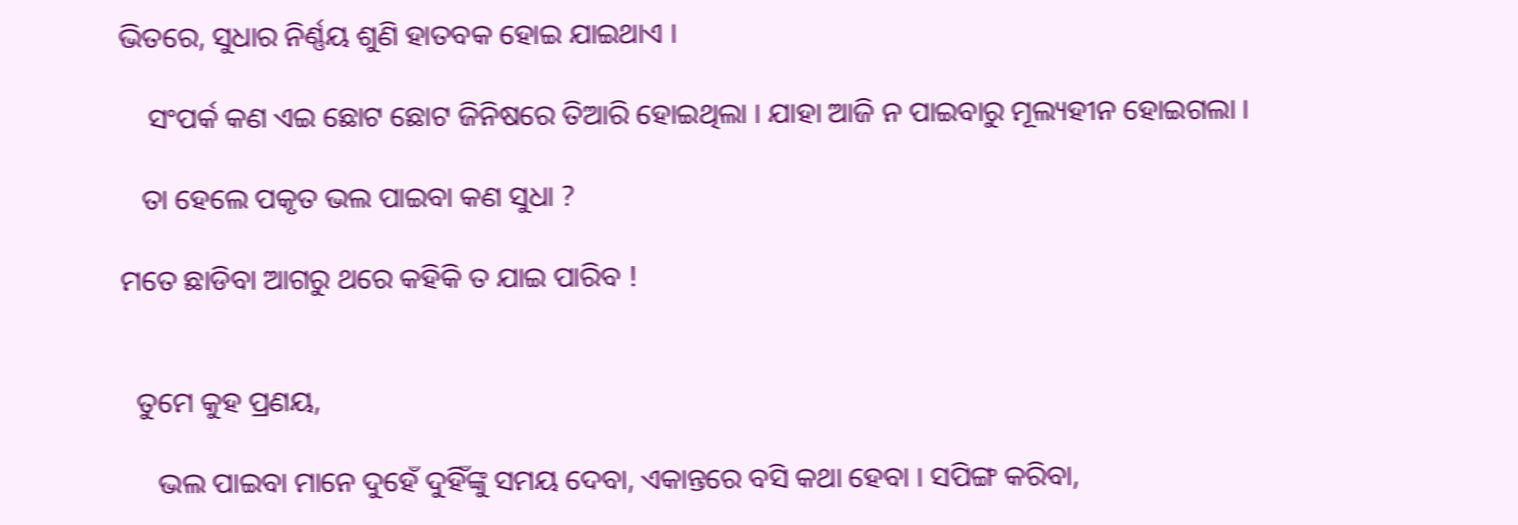ଭିତରେ, ସୁଧାର ନିର୍ଣ୍ଣୟ ଶୁଣି ହାତବକ ହୋଇ ଯାଇଥାଏ ।

    ସଂପର୍କ କଣ ଏଇ ଛୋଟ ଛୋଟ ଜିନିଷରେ ତିଆରି ହୋଇଥିଲା । ଯାହା ଆଜି ନ ପାଇବାରୁ ମୂଲ୍ୟହୀନ ହୋଇଗଲା ।

   ତା ହେଲେ ପକୃତ ଭଲ ପାଇବା କଣ ସୁଧା ?

ମତେ ଛାଡିବା ଆଗରୁ ଥରେ କହିକି ତ ଯାଇ ପାରିବ !


  ତୁମେ କୁହ ପ୍ରଣୟ,

     ଭଲ ପାଇବା ମାନେ ଦୁହେଁ ଦୁହିଁଙ୍କୁ ସମୟ ଦେବା, ଏକାନ୍ତରେ ବସି କଥା ହେବା । ସପିଙ୍ଗ କରିବା,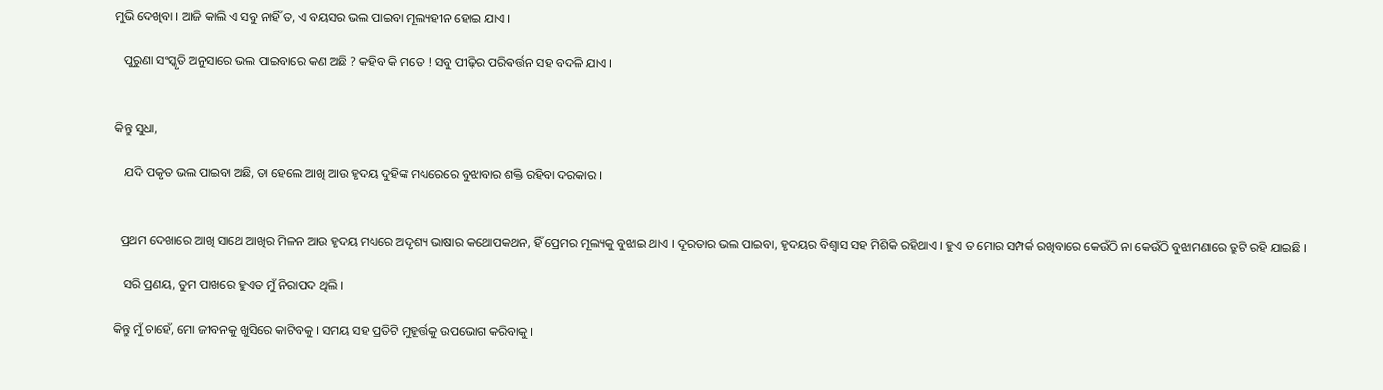ମୁଭି ଦେଖିବା । ଆଜି କାଲି ଏ ସବୁ ନାହିଁ ତ, ଏ ବୟସର ଭଲ ପାଇବା ମୂଲ୍ୟହୀନ ହୋଇ ଯାଏ ।

   ପୁରୁଣା ସଂସ୍କୃତି ଅନୁସାରେ ଭଲ ପାଇବାରେ କଣ ଅଛି ? କହିବ କି ମତେ ! ସବୁ ପୀଢ଼ିର ପରିଵର୍ତ୍ତନ ସହ ବଦଳି ଯାଏ ।


କିନ୍ତୁ ସୁଧା,

   ଯଦି ପକୃତ ଭଲ ପାଇବା ଅଛି, ତା ହେଲେ ଆଖି ଆଉ ହୃଦୟ ଦୁହିଙ୍କ ମଧ୍ୟରେରେ ବୁଝାବାର ଶକ୍ତି ରହିବା ଦରକାର ।


  ପ୍ରଥମ ଦେଖାରେ ଆଖି ସାଥେ ଆଖିର ମିଳନ ଆଉ ହୃଦୟ ମଧ୍ୟରେ ଅଦୃଶ୍ୟ ଭାଷାର କଥୋପକଥନ, ହିଁ ପ୍ରେମର ମୂଲ୍ୟକୁ ବୁଝାଇ ଥାଏ । ଦୂରତାର ଭଲ ପାଇବା, ହୃଦୟର ବିଶ୍ୱାସ ସହ ମିଶିକି ରହିଥାଏ । ହୁଏ ତ ମୋର ସମ୍ପର୍କ ରଖିବାରେ କେଉଁଠି ନା କେଉଁଠି ବୁଝାମଣାରେ ତ୍ରୁଟି ରହି ଯାଇଛି ।

   ସରି ପ୍ରଣୟ, ତୁମ ପାଖରେ ହୁଏତ ମୁଁ ନିରାପଦ ଥିଲି ।

କିନ୍ତୁ ମୁଁ ଚାହେଁ, ମୋ ଜୀବନକୁ ଖୁସିରେ କାଟିବକୁ । ସମୟ ସହ ପ୍ରତିଟି ମୁହୂର୍ତ୍ତକୁ ଉପଭୋଗ କରିବାକୁ ।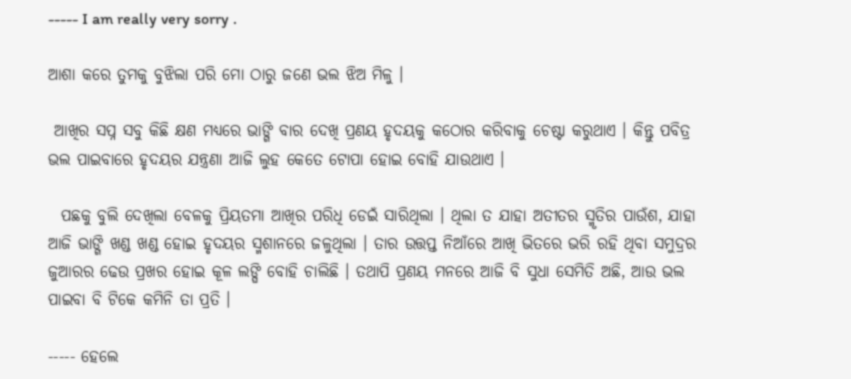----- I am really very sorry .

ଆଶା କରେ ତୁମକୁ ବୁଝିଲା ପରି ମୋ ଠାରୁ ଜଣେ ଭଲ ଝିଅ ମିଳୁ ।

 ଆଖିର ସପ୍ନ ସବୁ କିଛି କ୍ଷଣ ମଧ୍ୟରେ ଭାଙ୍ଗି ବାର ଦେଖି ପ୍ରଣୟ ହୃଦୟକୁ କଠୋର କରିବାକୁ ଚେଷ୍ଟା କରୁଥାଏ । କିନ୍ତୁ ପବିତ୍ର ଭଲ ପାଇବାରେ ହୃଦୟର ଯନ୍ତ୍ରଣା ଆଜି ଲୁହ କେତେ ଟୋପା ହୋଇ ବୋହି ଯାଉଥାଏ ।

  ପଛକୁ ବୁଲି ଦେଖିଲା ବେଳକୁ ପ୍ରିୟତମା ଆଖିର ପରିଧି ଡେଇଁ ସାରିଥିଲା । ଥିଲା ତ ଯାହା ଅତୀତର ସ୍ମୃତିର ପାଉଁଶ, ଯାହା ଆଜି ଭାଙ୍ଗି ଖଣ୍ଡ ଖଣ୍ଡ ହୋଇ ହୃଦୟର ସ୍ମଶାନରେ ଜଳୁଥିଲା । ତାର ଉତ୍ତପ୍ତ ନିଆଁରେ ଆଖି ଭିତରେ ଭରି ରହି ଥିବା ସମୁଦ୍ରର ଜୁଆରର ଢେଉ ପ୍ରଖର ହୋଇ କୂଳ ଲଙ୍ଘି ବୋହି ଚାଲିଛି । ତଥାପି ପ୍ରଣୟ ମନରେ ଆଜି ବି ସୁଧା ସେମିତି ଅଛି, ଆଉ ଭଲ ପାଇବା ବି ଟିକେ କମିନି ତା ପ୍ରତି ।

----- ହେଲେ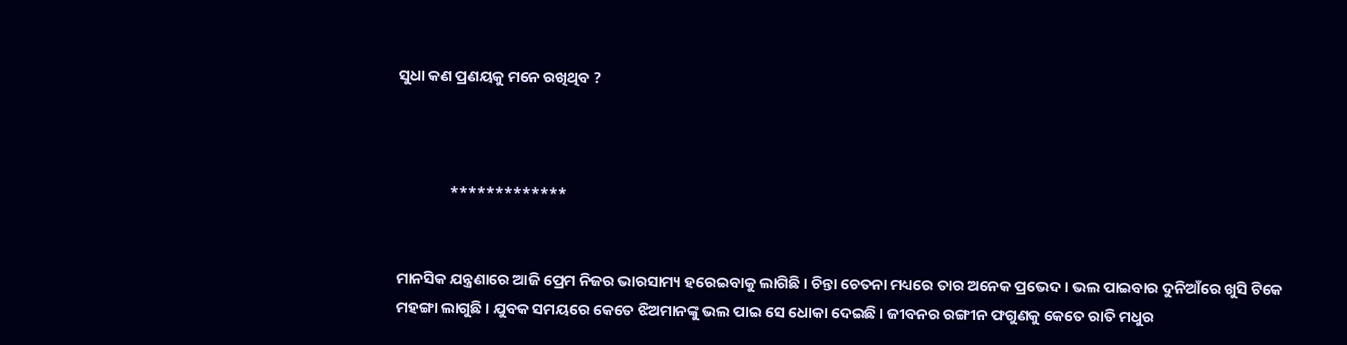ସୁଧା କଣ ପ୍ରଣୟକୁ ମନେ ରଖିଥିବ ?



               *************


ମାନସିକ ଯନ୍ତ୍ରଣାରେ ଆଜି ପ୍ରେମ ନିଜର ଭାରସାମ୍ୟ ହରେଇବାକୁ ଲାଗିଛି । ଚିନ୍ତା ଚେତନା ମଧ୍ୟରେ ତାର ଅନେକ ପ୍ରଭେଦ । ଭଲ ପାଇବାର ଦୁନିଆଁରେ ଖୁସି ଟିକେ ମହଙ୍ଗା ଲାଗୁଛି । ଯୁବକ ସମୟରେ କେତେ ଝିଅମାନଙ୍କୁ ଭଲ ପାଇ ସେ ଧୋକା ଦେଇଛି । ଜୀବନର ରଙ୍ଗୀନ ଫଗୁଣକୁ କେତେ ରାତି ମଧୁର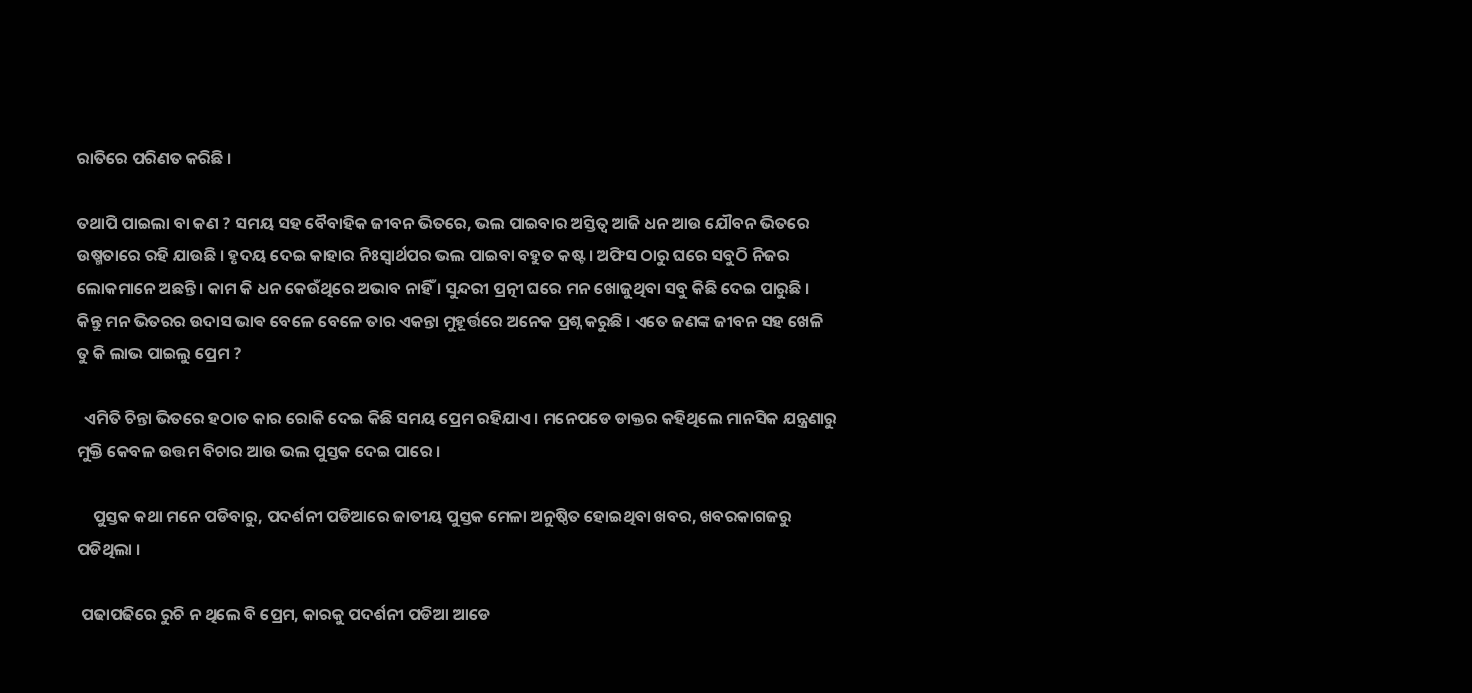ରାତିରେ ପରିଣତ କରିଛି ।

ତଥାପି ପାଇଲା ବା କଣ ? ସମୟ ସହ ବୈବାହିକ ଜୀବନ ଭିତରେ, ଭଲ ପାଇବାର ଅସ୍ତିତ୍ବ ଆଜି ଧନ ଆଉ ଯୌବନ ଭିତରେ ଉଷ୍ମତାରେ ରହି ଯାଉଛି । ହୃଦୟ ଦେଇ କାହାର ନିଃସ୍ୱାର୍ଥପର ଭଲ ପାଇବା ବହୁତ କଷ୍ଟ । ଅଫିସ ଠାରୁ ଘରେ ସବୁଠି ନିଜର ଲୋକମାନେ ଅଛନ୍ତି । କାମ କି ଧନ କେଉଁଥିରେ ଅଭାବ ନାହିଁ । ସୁନ୍ଦରୀ ପ୍ରତ୍ନୀ ଘରେ ମନ ଖୋଜୁଥିବା ସବୁ କିଛି ଦେଇ ପାରୁଛି । କିନ୍ତୁ ମନ ଭିତରର ଉଦାସ ଭାଵ ବେଳେ ବେଳେ ତାର ଏକନ୍ତା ମୁହୂର୍ତ୍ତରେ ଅନେକ ପ୍ରଶ୍ନ କରୁଛି । ଏତେ ଜଣଙ୍କ ଜୀବନ ସହ ଖେଳି ତୁ କି ଲାଭ ପାଇଲୁ ପ୍ରେମ ?

  ଏମିତି ଚିନ୍ତା ଭିତରେ ହଠାତ କାର ରୋକି ଦେଇ କିଛି ସମୟ ପ୍ରେମ ରହିଯାଏ । ମନେପଡେ ଡାକ୍ତର କହିଥିଲେ ମାନସିକ ଯନ୍ତ୍ରଣାରୁ ମୁକ୍ତି କେବଳ ଉତ୍ତମ ବିଚାର ଆଉ ଭଲ ପୁସ୍ତକ ଦେଇ ପାରେ ।

    ପୁସ୍ତକ କଥା ମନେ ପଡିବାରୁ, ପଦର୍ଶନୀ ପଡିଆରେ ଜାତୀୟ ପୁସ୍ତକ ମେଳା ଅନୁଷ୍ଠିତ ହୋଇଥିବା ଖବର, ଖବରକାଗଜରୁ ପଡିଥିଲା ।

 ପଢାପଢିରେ ରୁଚି ନ ଥିଲେ ବି ପ୍ରେମ, କାରକୁ ପଦର୍ଶନୀ ପଡିଆ ଆଡେ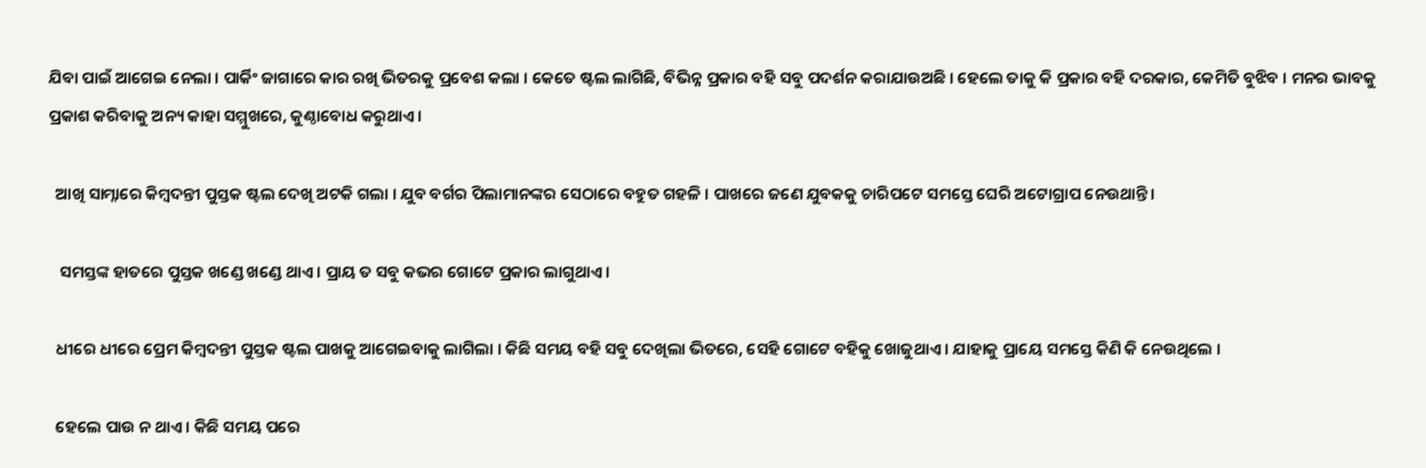ଯିବା ପାଇଁ ଆଗେଇ ନେଲା । ପାର୍କିଂ ଜାଗାରେ କାର ରଖି ଭିତରକୁ ପ୍ରବେଶ କଲା । କେତେ ଷ୍ଟଲ ଲାଗିଛି, ବିଭିନ୍ନ ପ୍ରକାର ବହି ସବୁ ପଦର୍ଶନ କରାଯାଉଅଛି । ହେଲେ ତାକୁ କି ପ୍ରକାର ବହି ଦରକାର, କେମିତି ବୁଝିବ । ମନର ଭାବକୁ ପ୍ରକାଶ କରିବାକୁ ଅନ୍ୟ କାହା ସମ୍ମୁଖରେ, କୁଣ୍ଠାବୋଧ କରୁଥାଏ ।

  ଆଖି ସାମ୍ନାରେ କିମ୍ବଦନ୍ତୀ ପୁସ୍ତକ ଷ୍ଟଲ ଦେଖି ଅଟକି ଗଲା । ଯୁବ ବର୍ଗର ପିଲାମାନଙ୍କର ସେଠାରେ ବହୁତ ଗହଳି । ପାଖରେ ଜଣେ ଯୁବକକୁ ଚାରିପଟେ ସମସ୍ତେ ଘେରି ଅଟୋଗ୍ରାପ ନେଉଥାନ୍ତି ।

   ସମସ୍ତଙ୍କ ହାତରେ ପୁସ୍ତକ ଖଣ୍ଡେ ଖଣ୍ଡେ ଥାଏ । ପ୍ରାୟ ତ ସବୁ କଭର ଗୋଟେ ପ୍ରକାର ଲାଗୁଥାଏ ।

  ଧୀରେ ଧୀରେ ପ୍ରେମ କିମ୍ବଦନ୍ତୀ ପୁସ୍ତକ ଷ୍ଟଲ ପାଖକୁ ଆଗେଇବାକୁ ଲାଗିଲା । କିଛି ସମୟ ବହି ସବୁ ଦେଖିଲା ଭିତରେ, ସେହି ଗୋଟେ ବହିକୁ ଖୋଜୁଥାଏ । ଯାହାକୁ ପ୍ରାୟେ ସମସ୍ତେ କିଣି କି ନେଉଥିଲେ ।

  ହେଲେ ପାଉ ନ ଥାଏ । କିଛି ସମୟ ପରେ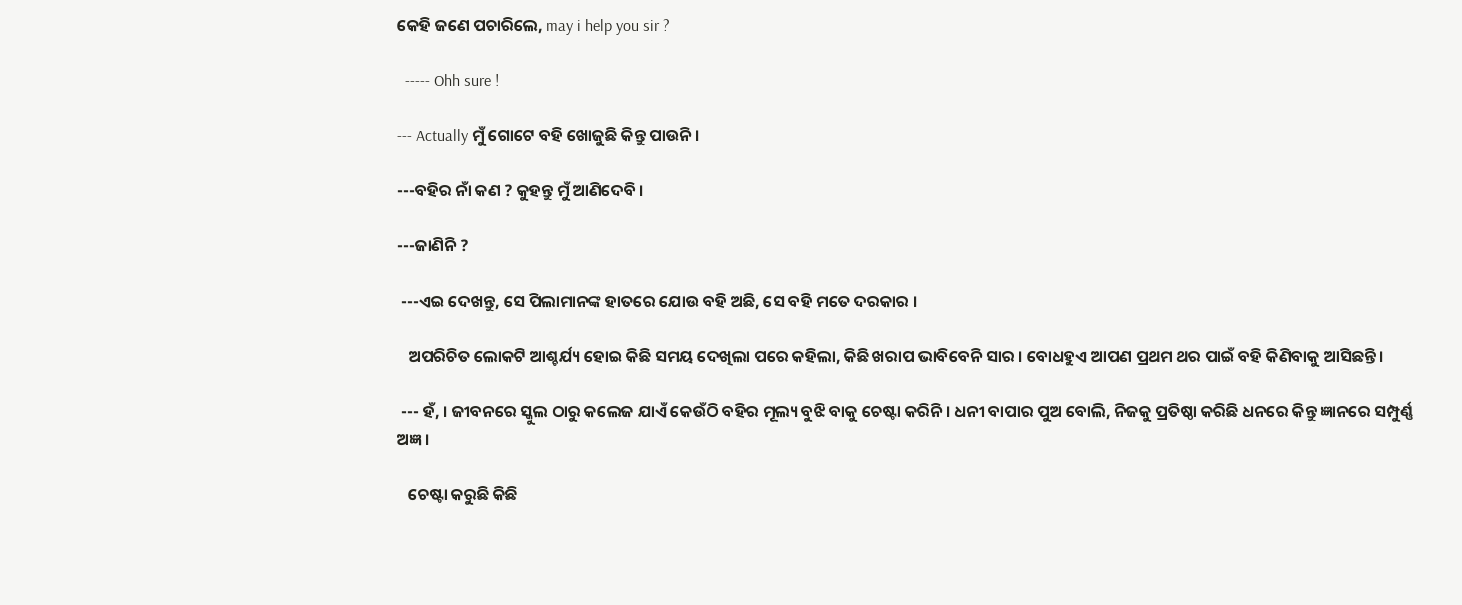କେହି ଜଣେ ପଚାରିଲେ, may i help you sir ?

  ----- Ohh sure !

--- Actually ମୁଁ ଗୋଟେ ବହି ଖୋଜୁଛି କିନ୍ତୁ ପାଉନି ।

---ବହିର ନାଁ କଣ ? କୁହନ୍ତୁ ମୁଁ ଆଣିଦେବି ।

---ଜାଣିନି ?

 ---ଏଇ ଦେଖନ୍ତୁ, ସେ ପିଲାମାନଙ୍କ ହାତରେ ଯୋଉ ବହି ଅଛି, ସେ ବହି ମତେ ଦରକାର ।

   ଅପରିଚିତ ଲୋକଟି ଆଶ୍ଚର୍ଯ୍ୟ ହୋଇ କିଛି ସମୟ ଦେଖିଲା ପରେ କହିଲା, କିଛି ଖରାପ ଭାବିବେନି ସାର । ବୋଧହୁଏ ଆପଣ ପ୍ରଥମ ଥର ପାଇଁ ବହି କିଣିବାକୁ ଆସିଛନ୍ତି ।

 --- ହଁ, । ଜୀବନରେ ସ୍କୁଲ ଠାରୁ କଲେଜ ଯାଏଁ କେଉଁଠି ବହିର ମୂଲ୍ୟ ବୁଝି ବାକୁ ଚେଷ୍ଟା କରିନି । ଧନୀ ବାପାର ପୁଅ ବୋଲି, ନିଜକୁ ପ୍ରତିଷ୍ଠା କରିଛି ଧନରେ କିନ୍ତୁ ଜ୍ଞାନରେ ସମ୍ପୁର୍ଣ୍ଣ ଅଜ୍ଞ ।

   ଚେଷ୍ଟା କରୁଛି କିଛି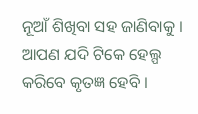ନୂଆଁ ଶିଖିବା ସହ ଜାଣିବାକୁ । ଆପଣ ଯଦି ଟିକେ ହେଲ୍ପ କରିବେ କୃତଜ୍ଞ ହେବି ।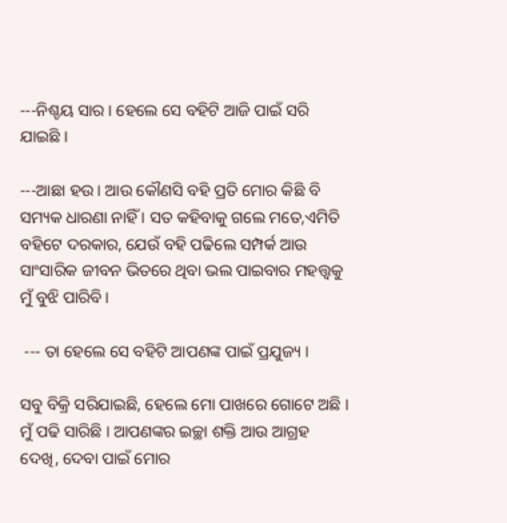---ନିଶ୍ଚୟ ସାର । ହେଲେ ସେ ବହିଟି ଆଜି ପାଇଁ ସରି ଯାଇଛି ।

---ଆଛା ହଉ । ଆଉ କୌଣସି ବହି ପ୍ରତି ମୋର କିଛି ବି ସମ୍ୟକ ଧାରଣା ନାହିଁ । ସତ କହିବାକୁ ଗଲେ ମତେ,ଏମିତି ବହିଟେ ଦରକାର, ଯେଉଁ ବହି ପଢିଲେ ସମ୍ପର୍କ ଆଉ ସାଂସାରିକ ଜୀବନ ଭିତରେ ଥିବା ଭଲ ପାଇବାର ମହତ୍ତ୍ୱକୁ ମୁଁ ବୁଝି ପାରିବି ।

 --- ତା ହେଲେ ସେ ବହିଟି ଆପଣଙ୍କ ପାଇଁ ପ୍ରଯୁଜ୍ୟ ।

ସବୁ ବିକ୍ରି ସରିଯାଇଛି, ହେଲେ ମୋ ପାଖରେ ଗୋଟେ ଅଛି । ମୁଁ ପଢି ସାରିଛି । ଆପଣଙ୍କର ଇଚ୍ଛା ଶକ୍ତି ଆଉ ଆଗ୍ରହ ଦେଖି, ଦେବା ପାଇଁ ମୋର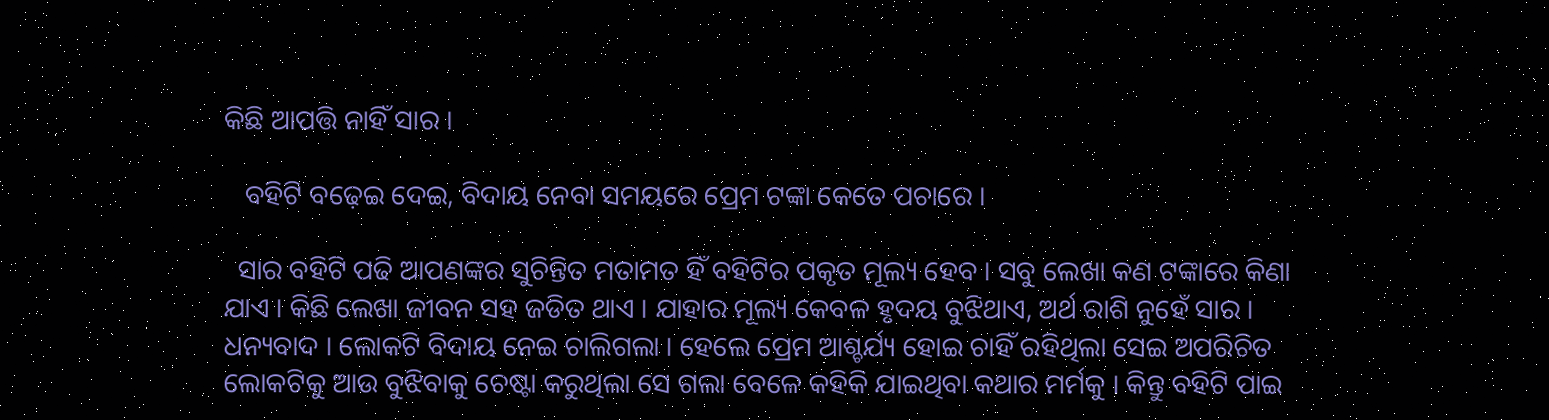କିଛି ଆପତ୍ତି ନାହିଁ ସାର ।

   ବହିଟି ବଢ଼େଇ ଦେଇ, ବିଦାୟ ନେବା ସମୟରେ ପ୍ରେମ ଟଙ୍କା କେତେ ପଚାରେ ।

  ସାର ବହିଟି ପଢି ଆପଣଙ୍କର ସୁଚିନ୍ତିତ ମତାମତ ହିଁ ବହିଟିର ପକୃତ ମୂଲ୍ୟ ହେବ । ସବୁ ଲେଖା କଣ ଟଙ୍କାରେ କିଣା ଯାଏ । କିଛି ଲେଖା ଜୀବନ ସହ ଜଡିତ ଥାଏ । ଯାହାର ମୂଲ୍ୟ କେବଳ ହୃଦୟ ବୁଝିଥାଏ, ଅର୍ଥ ରାଶି ନୁହେଁ ସାର । ଧନ୍ୟବାଦ । ଲୋକଟି ବିଦାୟ ନେଇ ଚାଲିଗଲା । ହେଲେ ପ୍ରେମ ଆଶ୍ଚର୍ଯ୍ୟ ହୋଇ ଚାହିଁ ରହିଥିଲା ସେଇ ଅପରିଚିତ ଲୋକଟିକୁ ଆଉ ବୁଝିବାକୁ ଚେଷ୍ଟା କରୁଥିଲା ସେ ଗଲା ବେଳେ କହିକି ଯାଇଥିବା କଥାର ମର୍ମକୁ । କିନ୍ତୁ ବହିଟି ପାଇ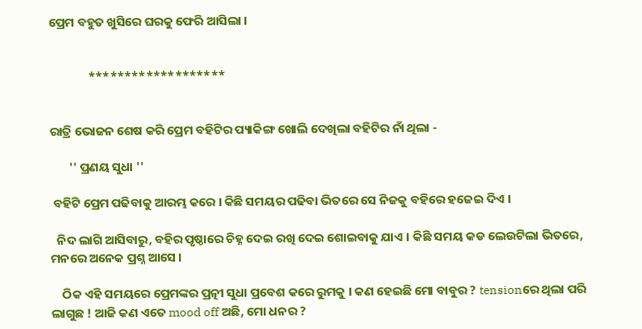ପ୍ରେମ ବହୁତ ଖୁସିରେ ଘରକୁ ଫେରି ଆସିଲା ।


              *******************


ରାତ୍ରି ଭୋଜନ ଶେଷ କରି ପ୍ରେମ ବହିଟିର ପ୍ୟାକିଙ୍ଗ ଖୋଲି ଦେଖିଲା ବହିଟିର ନାଁ ଥିଲା -

       '' ପ୍ରଣୟ ସୁଧା ''

 ବହିଟି ପ୍ରେମ ପଢିବାକୁ ଆରମ୍ଭ କରେ । କିଛି ସମୟର ପଢିବା ଭିତରେ ସେ ନିଜକୁ ବହିରେ ହଜେଇ ଦିଏ ।

  ନିଦ ଲାଗି ଆସିବାରୁ, ବହିର ପୃଷ୍ଠାରେ ଚିହ୍ନ ଦେଇ ରଖି ଦେଇ ଶୋଇବାକୁ ଯାଏ । କିଛି ସମୟ କଡ ଲେଉଟିଲା ଭିତରେ, ମନରେ ଅନେକ ପ୍ରଶ୍ନ ଆସେ ।

    ଠିକ ଏହି ସମୟରେ ପ୍ରେମଙ୍କର ପ୍ରତ୍ନୀ ସୁଧା ପ୍ରବେଶ କରେ ରୁମକୁ । କଣ ହେଇଛି ମୋ ବାବୁର ? tensionରେ ଥିଲା ପରି ଲାଗୁଛ ! ଆଜି କଣ ଏତେ mood off ଅଛି, ମୋ ଧନର ?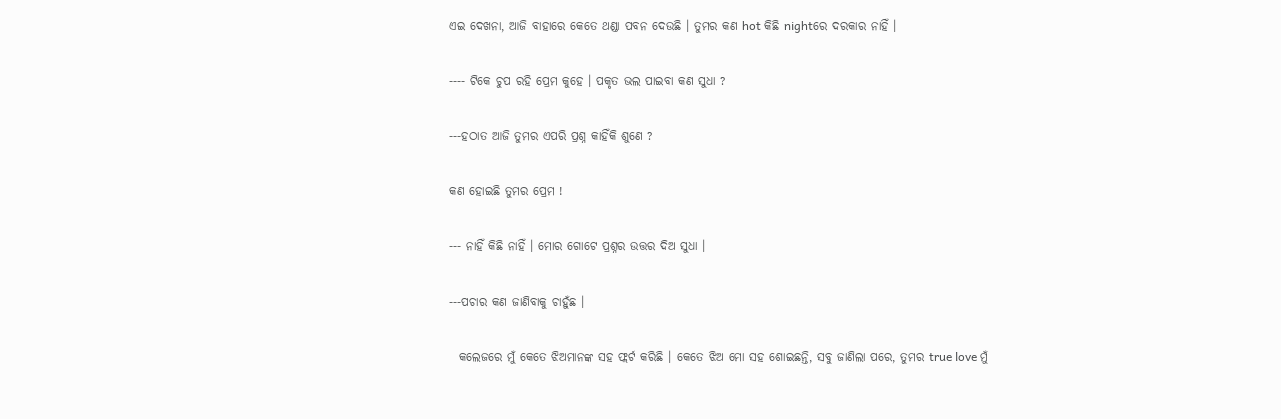ଏଇ ଦେଖନା, ଆଜି ବାହାରେ କେତେ ଥଣ୍ଡା ପବନ ଦେଉଛି । ତୁମର କଣ hot କିଛି nightରେ ଦରକାର ନାହିଁ ।

---- ଟିକେ ଚୁପ ରହି ପ୍ରେମ କୁହେ । ପକୃତ ଭଲ ପାଇବା କଣ ସୁଧା ?

---ହଠାତ ଆଜି ତୁମର ଏପରି ପ୍ରଶ୍ନ କାହିଁକି ଶୁଣେ ?

କଣ ହୋଇଛି ତୁମର ପ୍ରେମ !

--- ନାହିଁ କିଛି ନାହିଁ । ମୋର ଗୋଟେ ପ୍ରଶ୍ନର ଉତ୍ତର ଦିଅ ସୁଧା ।

---ପଚାର କଣ ଜାଣିବାକୁ ଚାହୁଁଛ ।

  କଲେଜରେ ମୁଁ କେତେ ଝିଅମାନଙ୍କ ସହ ଫ୍ଲର୍ଟ କରିଛି । କେତେ ଝିଅ ମୋ ସହ ଶୋଇଛନ୍ତି, ସବୁ ଜାଣିଲା ପରେ, ତୁମର true love ମୁଁ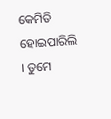କେମିତି ହୋଇପାରିଲି । ତୁମେ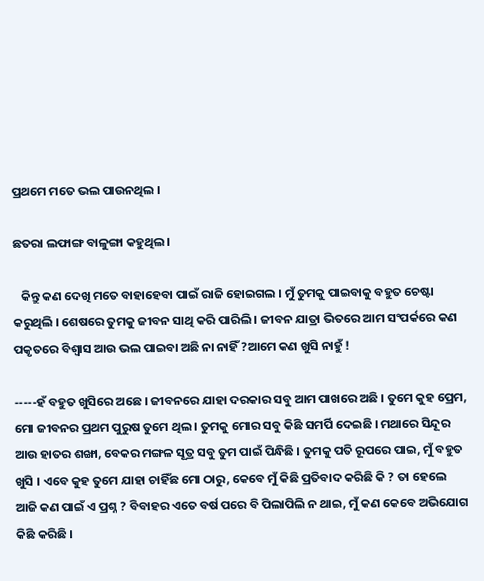ପ୍ରଥମେ ମତେ ଭଲ ପାଉନଥିଲ ।

ଛତରା ଲଫାଙ୍ଗ ବାଳୁଙ୍ଗା କହୁଥିଲ ।

   କିନ୍ତୁ କଣ ଦେଖି ମତେ ବାହାହେବା ପାଇଁ ରାଜି ହୋଇଗଲ । ମୁଁ ତୁମକୁ ପାଇବାକୁ ବହୁତ ଚେଷ୍ଟା କରୁଥିଲି । ଶେଷରେ ତୁମକୁ ଜୀବନ ସାଥି କରି ପାରିଲି । ଜୀବନ ଯାତ୍ରା ଭିତରେ ଆମ ସଂପର୍କରେ କଣ ପକୃତରେ ବିଶ୍ୱାସ ଆଉ ଭଲ ପାଇବା ଅଛି ନା ନାହିଁ ?ଆମେ କଣ ଖୁସି ନାହୁଁ !

-----ହଁ ବହୁତ ଖୁସିରେ ଅଛେ । ଜୀବନରେ ଯାହା ଦରକାର ସବୁ ଆମ ପାଖରେ ଅଛି । ତୁମେ କୁହ ପ୍ରେମ, ମୋ ଜୀବନର ପ୍ରଥମ ପୁରୁଷ ତୁମେ ଥିଲ । ତୁମକୁ ମୋର ସବୁ କିଛି ସମର୍ପି ଦେଇଛି । ମଥାରେ ସିନ୍ଦୂର ଆଉ ହାତର ଶଙ୍ଖା, ବେକର ମଙ୍ଗଳ ସୂତ୍ର ସବୁ ତୁମ ପାଇଁ ପିନ୍ଧିଛି । ତୁମକୁ ପତି ରୂପରେ ପାଇ, ମୁଁ ବହୁତ ଖୁସି । ଏବେ କୁହ ତୁମେ ଯାହା ଚାହିଁଛ ମୋ ଠାରୁ, କେବେ ମୁଁ କିଛି ପ୍ରତିବାଦ କରିଛି କି ? ତା ହେଲେ ଆଜି କଣ ପାଇଁ ଏ ପ୍ରଶ୍ନ ? ବିବାହର ଏତେ ବର୍ଷ ପରେ ବି ପିଲାପିଲି ନ ଥାଇ, ମୁଁ କଣ କେବେ ଅଭିଯୋଗ କିଛି କରିଛି ।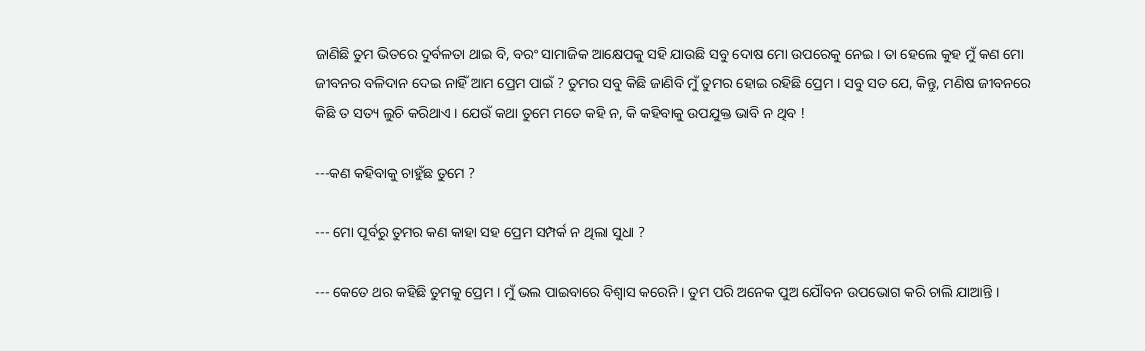ଜାଣିଛି ତୁମ ଭିତରେ ଦୁର୍ବଳତା ଥାଇ ବି, ବରଂ ସାମାଜିକ ଆକ୍ଷେପକୁ ସହି ଯାଉଛି ସବୁ ଦୋଷ ମୋ ଉପରେକୁ ନେଇ । ତା ହେଲେ କୁହ ମୁଁ କଣ ମୋ ଜୀବନର ବଳିଦାନ ଦେଇ ନାହିଁ ଆମ ପ୍ରେମ ପାଇଁ ? ତୁମର ସବୁ କିଛି ଜାଣିବି ମୁଁ ତୁମର ହୋଇ ରହିଛି ପ୍ରେମ । ସବୁ ସତ ଯେ, କିନ୍ତୁ, ମଣିଷ ଜୀବନରେ କିଛି ତ ସତ୍ୟ ଲୁଚି କରିଥାଏ । ଯେଉଁ କଥା ତୁମେ ମତେ କହି ନ, କି କହିବାକୁ ଉପଯୁକ୍ତ ଭାବି ନ ଥିବ !

---କଣ କହିବାକୁ ଚାହୁଁଛ ତୁମେ ?

--- ମୋ ପୂର୍ବରୁ ତୁମର କଣ କାହା ସହ ପ୍ରେମ ସମ୍ପର୍କ ନ ଥିଲା ସୁଧା ?

--- କେତେ ଥର କହିଛି ତୁମକୁ ପ୍ରେମ । ମୁଁ ଭଲ ପାଇବାରେ ବିଶ୍ୱାସ କରେନି । ତୁମ ପରି ଅନେକ ପୁଅ ଯୌବନ ଉପଭୋଗ କରି ଚାଲି ଯାଆନ୍ତି ।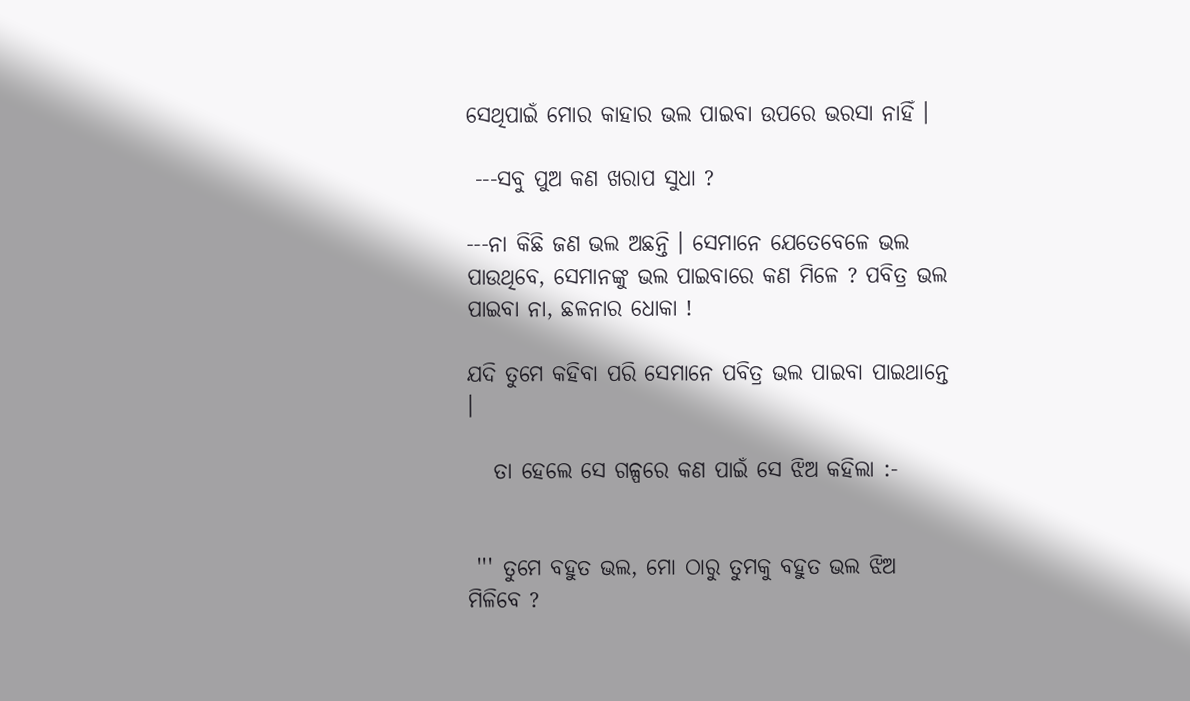ସେଥିପାଇଁ ମୋର କାହାର ଭଲ ପାଇବା ଉପରେ ଭରସା ନାହିଁ ।

 ---ସବୁ ପୁଅ କଣ ଖରାପ ସୁଧା ?

---ନା କିଛି ଜଣ ଭଲ ଅଛନ୍ତି । ସେମାନେ ଯେତେବେଳେ ଭଲ ପାଉଥିବେ, ସେମାନଙ୍କୁ ଭଲ ପାଇବାରେ କଣ ମିଳେ ? ପବିତ୍ର ଭଲ ପାଇବା ନା, ଛଳନାର ଧୋକା !

ଯଦି ତୁମେ କହିବା ପରି ସେମାନେ ପବିତ୍ର ଭଲ ପାଇବା ପାଇଥାନ୍ତେ ।

   ତା ହେଲେ ସେ ଗଳ୍ପରେ କଣ ପାଇଁ ସେ ଝିଅ କହିଲା :-


 ''' ତୁମେ ବହୁତ ଭଲ, ମୋ ଠାରୁ ତୁମକୁ ବହୁତ ଭଲ ଝିଅ ମିଳିବେ ?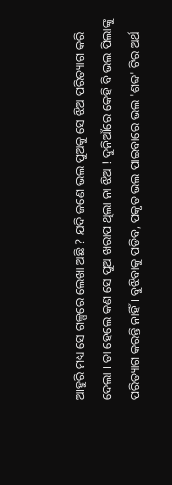ଆହୁରି ମଧ୍ୟ ସେ ଗଳ୍ପରେ ଲେଖା ଅଛି ? ଯଦି ଜଣେ ଭଲ ପୁଅକୁ ସେ ଝିଅ ପରିତ୍ୟାଗ କରି ଦେଲା । ତା ହେଲେ କଣ ସେ ପୁଅ ଖରାପ ଥିଲା ନା ଝିଅ ! ଦୁନିଆଁରେ କେହି ବି ଭଲ ପିଲାଙ୍କୁ ପରିତ୍ୟାଗ କରନ୍ତି ନାହିଁ । ବୁଝିବାକୁ ପଡିବ, ପକୃତ ଭଲ ପାଇବାରେ ଭଲ 'ଶବ୍ଦ' ଟିର ଅର୍ଥ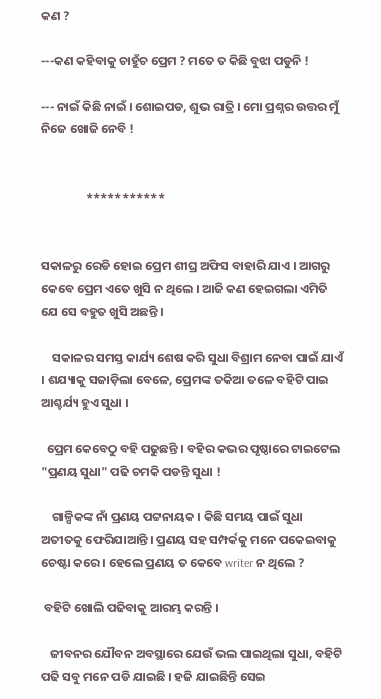କଣ ?

---କଣ କହିବାକୁ ଚାହୁଁଚ ପ୍ରେମ ? ମତେ ତ କିଛି ବୁଝା ପଡୁନି !

--- ନାଇଁ କିଛି ନାଇଁ । ଶୋଇପଡ, ଶୁଭ ରାତ୍ରି । ମୋ ପ୍ରଶ୍ନର ଉତ୍ତର ମୁଁ ନିଜେ ଖୋଜି ନେବି !


                ***********


ସକାଳରୁ ରେଡି ହୋଇ ପ୍ରେମ ଶୀଘ୍ର ଅଫିସ ବାହାରି ଯାଏ । ଆଗରୁ କେବେ ପ୍ରେମ ଏତେ ଖୁସି ନ ଥିଲେ । ଆଜି କଣ ହେଇଗଲା ଏମିତି ଯେ ସେ ବହୁତ ଖୁସି ଅଛନ୍ତି ।

    ସକାଳର ସମସ୍ତ କାର୍ଯ୍ୟ ଶେଷ କରି ସୁଧା ବିଶ୍ରାମ ନେବା ପାଇଁ ଯାଏଁ । ଶଯ୍ୟାକୁ ସଜାଡ଼ିଲା ବେଳେ, ପ୍ରେମଙ୍କ ତକିଆ ତଳେ ବହିଟି ପାଇ ଆଶ୍ଚର୍ଯ୍ୟ ହୁଏ ସୁଧା ।

  ପ୍ରେମ କେବେଠୁ ବହି ପଢୁଛନ୍ତି । ବହିର କଭର ପୃଷ୍ଠାରେ ଟାଇଟେଲ "ପ୍ରଣୟ ସୁଧା" ପଢି ଚମକି ପଡନ୍ତି ସୁଧା !

    ଗାଳ୍ପିକଙ୍କ ନାଁ ପ୍ରଣୟ ପଟ୍ଟନାୟକ । କିଛି ସମୟ ପାଇଁ ସୁଧା ଅତୀତକୁ ଫେରିଯାଆନ୍ତି । ପ୍ରଣୟ ସହ ସମ୍ପର୍କକୁ ମନେ ପକେଇବାକୁ ଚେଷ୍ଟା କରେ । ହେଲେ ପ୍ରଣୟ ତ କେବେ writer ନ ଥିଲେ ?

 ବହିଟି ଖୋଲି ପଢିବାକୁ ଆରମ୍ଭ କରନ୍ତି ।

   ଜୀବନର ଯୌବନ ଅବସ୍ଥାରେ ଯେଉଁ ଭଲ ପାଇଥିଲା ସୁଧା, ବହିଟି ପଢି ସବୁ ମନେ ପଡି ଯାଇଛି । ହଜି ଯାଇଛିନ୍ତି ସେଇ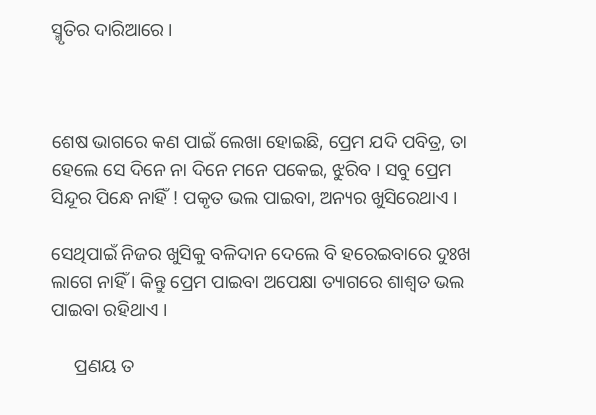ସ୍ମୃତିର ଦାରିଆରେ ।



ଶେଷ ଭାଗରେ କଣ ପାଇଁ ଲେଖା ହୋଇଛି, ପ୍ରେମ ଯଦି ପବିତ୍ର, ତା ହେଲେ ସେ ଦିନେ ନା ଦିନେ ମନେ ପକେଇ, ଝୁରିବ । ସବୁ ପ୍ରେମ ସିନ୍ଦୂର ପିନ୍ଧେ ନାହିଁ ! ପକୃତ ଭଲ ପାଇବା, ଅନ୍ୟର ଖୁସିରେଥାଏ ।

ସେଥିପାଇଁ ନିଜର ଖୁସିକୁ ବଳିଦାନ ଦେଲେ ବି ହରେଇବାରେ ଦୁଃଖ ଲାଗେ ନାହିଁ । କିନ୍ତୁ ପ୍ରେମ ପାଇବା ଅପେକ୍ଷା ତ୍ୟାଗରେ ଶାଶ୍ୱତ ଭଲ ପାଇବା ରହିଥାଏ ।

     ପ୍ରଣୟ ତ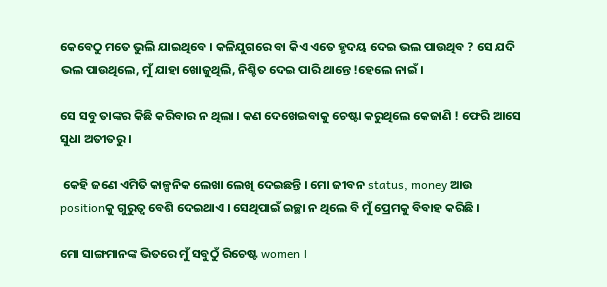କେବେଠୁ ମତେ ଭୁଲି ଯାଇଥିବେ । କଳିଯୁଗରେ ବା କିଏ ଏତେ ହୃଦୟ ଦେଇ ଭଲ ପାଉଥିବ ? ସେ ଯଦି ଭଲ ପାଉଥିଲେ, ମୁଁ ଯାହା ଖୋଜୁଥିଲି, ନିଶ୍ଚିତ ଦେଇ ପାରି ଥାନ୍ତେ !ହେଲେ ନାଇଁ ।

ସେ ସବୁ ତାଙ୍କର କିଛି କରିବାର ନ ଥିଲା । କଣ ଦେଖେଇବାକୁ ଚେଷ୍ଟା କରୁଥିଲେ କେଜାଣି ! ଫେରି ଆସେ ସୁଧା ଅତୀତରୁ ।

 କେହି ଜଣେ ଏମିତି କାଳ୍ପନିକ ଲେଖା ଲେଖି ଦେଇଛନ୍ତି । ମୋ ଜୀବନ status, money ଆଉ positionକୁ ଗୁରୁତ୍ବ ବେଶି ଦେଇଥାଏ । ସେଥିପାଇଁ ଇଚ୍ଛା ନ ଥିଲେ ବି ମୁଁ ପ୍ରେମକୁ ବିବାହ କରିଛି ।

ମୋ ସାଙ୍ଗମାନଙ୍କ ଭିତରେ ମୁଁ ସବୁଠୁଁ ରିଚେଷ୍ଟ women ।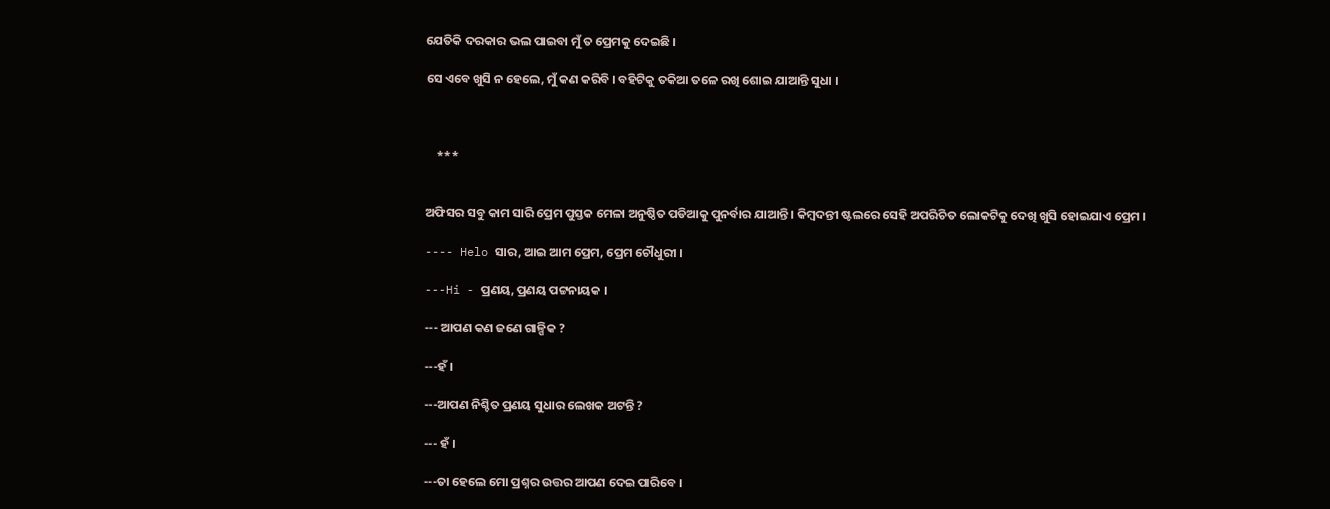ଯେତିକି ଦରକାର ଭଲ ପାଇବା ମୁଁ ତ ପ୍ରେମକୁ ଦେଇଛି ।

ସେ ଏବେ ଖୁସି ନ ହେଲେ, ମୁଁ କଣ କରିବି । ବହିଟିକୁ ତକିଆ ତଳେ ରଖି ଶୋଇ ଯାଆନ୍ତି ସୁଧା ।



    ***


ଅଫିସର ସବୁ କାମ ସାରି ପ୍ରେମ ପୁସ୍ତକ ମେଳା ଅନୁଷ୍ଠିତ ପଡିଆକୁ ପୁନର୍ବାର ଯାଆନ୍ତି । କିମ୍ବଦନ୍ତୀ ଷ୍ଟଲରେ ସେହି ଅପରିଚିତ ଲୋକଟିକୁ ଦେଖି ଖୁସି ହୋଇଯାଏ ପ୍ରେମ ।

---- Helo ସାର, ଆଇ ଆମ ପ୍ରେମ, ପ୍ରେମ ଚୌଧୁରୀ ।

---Hi - ପ୍ରଣୟ, ପ୍ରଣୟ ପଟ୍ଟନାୟକ ।

--- ଆପଣ କଣ ଜଣେ ଗାଳ୍ପିକ ?

---ହଁ ।

---ଆପଣ ନିଶ୍ଚିତ ପ୍ରଣୟ ସୁଧାର ଲେଖକ ଅଟନ୍ତି ?

--- ହଁ ।

---ତା ହେଲେ ମୋ ପ୍ରଶ୍ନର ଉତ୍ତର ଆପଣ ଦେଇ ପାରିବେ ।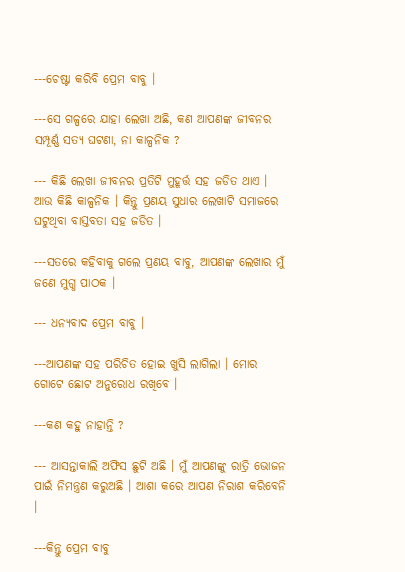---ଚେଷ୍ଟା କରିବି ପ୍ରେମ ବାବୁ ।

---ସେ ଗଳ୍ପରେ ଯାହା ଲେଖା ଅଛି, କଣ ଆପଣଙ୍କ ଜୀବନର ସମ୍ପୂର୍ଣ୍ଣ ସତ୍ୟ ଘଟଣା, ନା କାଳ୍ପନିକ ?

--- କିଛି ଲେଖା ଜୀବନର ପ୍ରତିଟି ମୁହୂର୍ତ୍ତ ସହ ଜଡିତ ଥାଏ । ଆଉ କିଛି କାଳ୍ପନିକ । କିନ୍ତୁ ପ୍ରଣୟ ସୁଧାର ଲେଖାଟି ସମାଜରେ ଘଟୁଥିବା ବାସ୍ତବତା ସହ ଜଡିତ ।

---ସତରେ କହିବାକୁ ଗଲେ ପ୍ରଣୟ ବାବୁ, ଆପଣଙ୍କ ଲେଖାର ମୁଁ ଜଣେ ମୁଗ୍ଧ ପାଠକ ।

--- ଧନ୍ୟବାଦ ପ୍ରେମ ବାବୁ ।

---ଆପଣଙ୍କ ସହ ପରିଚିତ ହୋଇ ଖୁସି ଲାଗିଲା । ମୋର ଗୋଟେ ଛୋଟ ଅନୁରୋଧ ରଖିବେ ।

---କଣ କହୁ ନାହାନ୍ତି ?

--- ଆସନ୍ତାକାଲି ଅଫିସ ଛୁଟି ଅଛି । ମୁଁ ଆପଣଙ୍କୁ ରାତ୍ରି ଭୋଜନ ପାଇଁ ନିମନ୍ତ୍ରଣ କରୁଅଛି । ଆଶା କରେ ଆପଣ ନିରାଶ କରିବେନି ।

---କିନ୍ତୁ ପ୍ରେମ ବାବୁ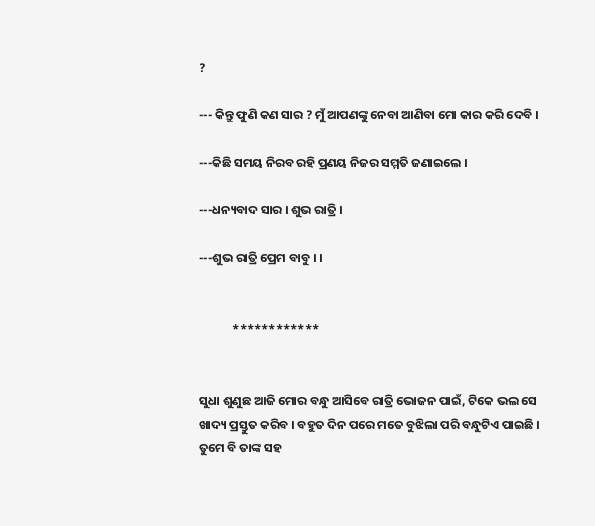?

--- କିନ୍ତୁ ଫୁଣି କଣ ସାର ? ମୁଁ ଆପଣଙ୍କୁ ନେବା ଆଣିବା ମୋ କାର କରି ଦେବି ।

---କିଛି ସମୟ ନିରବ ରହି ପ୍ରଣୟ ନିଜର ସମ୍ମତି ଜଣାଇଲେ ।

---ଧନ୍ୟବାଦ ସାର । ଶୁଭ ରାତ୍ରି ।

---ଶୁଭ ରାତ୍ରି ପ୍ରେମ ବାବୁ । ।


            ************


ସୁଧା ଶୁଣୁଛ ଆଜି ମୋର ବନ୍ଧୁ ଆସିବେ ରାତ୍ରି ଭୋଜନ ପାଇଁ, ଟିକେ ଭଲ ସେ ଖାଦ୍ୟ ପ୍ରସ୍ତୁତ କରିବ । ବହୁତ ଦିନ ପରେ ମତେ ବୁଝିଲା ପରି ବନ୍ଧୁଟିଏ ପାଇଛି । ତୁମେ ବି ତାଙ୍କ ସହ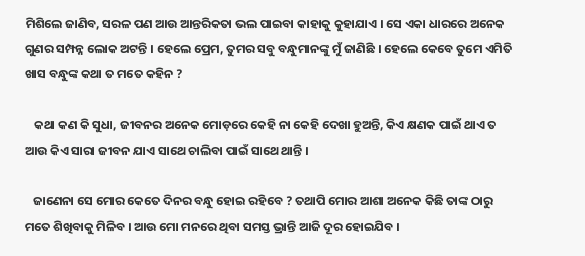ମିଶିଲେ ଜାଣିବ, ସରଳ ପଣ ଆଉ ଆନ୍ତରିକତା ଭଲ ପାଇବା କାହାକୁ କୁହାଯାଏ । ସେ ଏକା ଧାରରେ ଅନେକ ଗୁଣର ସମ୍ପନ୍ନ ଲୋକ ଅଟନ୍ତି । ହେଲେ ପ୍ରେମ, ତୁମର ସବୁ ବନ୍ଧୁମାନଙ୍କୁ ମୁଁ ଜାଣିଛି । ହେଲେ କେବେ ତୁମେ ଏମିତି ଖାସ ବନ୍ଧୁଙ୍କ କଥା ତ ମତେ କହିନ ?

   କଥା କଣ କି ସୁଧା, ଜୀବନର ଅନେକ ମୋଡ଼ରେ କେହି ନା କେହି ଦେଖା ହୁଅନ୍ତି, କିଏ କ୍ଷଣକ ପାଇଁ ଥାଏ ତ ଆଉ କିଏ ସାରା ଜୀବନ ଯାଏ ସାଥେ ଚାଲିବା ପାଇଁ ସାଥେ ଥାନ୍ତି ।

   ଜାଣେନା ସେ ମୋର କେତେ ଦିନର ବନ୍ଧୁ ହୋଇ ରହିବେ ? ତଥାପି ମୋର ଆଶା ଅନେକ କିଛି ତାଙ୍କ ଠାରୁ ମତେ ଶିଖିବାକୁ ମିଳିବ । ଆଉ ମୋ ମନରେ ଥିବା ସମସ୍ତ ଭ୍ରାନ୍ତି ଆଜି ଦୂର ହୋଇଯିବ ।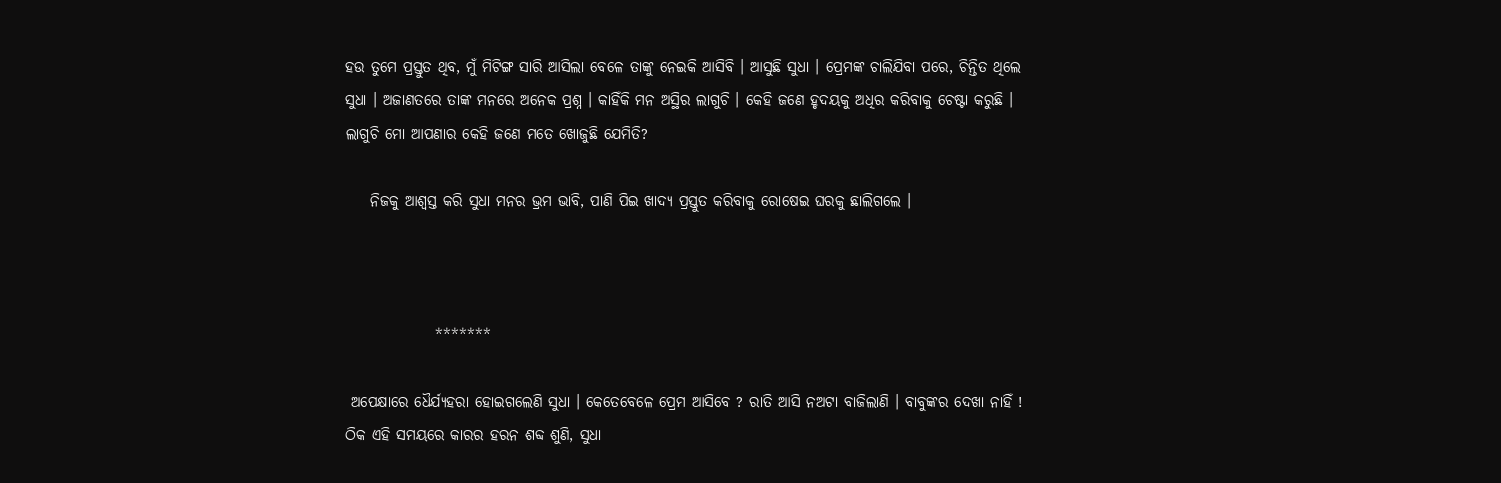ହଉ ତୁମେ ପ୍ରସ୍ତୁତ ଥିବ, ମୁଁ ମିଟିଙ୍ଗ ସାରି ଆସିଲା ବେଳେ ତାଙ୍କୁ ନେଇକି ଆସିବି । ଆସୁଛି ସୁଧା । ପ୍ରେମଙ୍କ ଚାଲିଯିବା ପରେ, ଚିନ୍ତିତ ଥିଲେ ସୁଧା । ଅଜାଣତରେ ତାଙ୍କ ମନରେ ଅନେକ ପ୍ରଶ୍ନ । କାହିଁକି ମନ ଅସ୍ଥିର ଲାଗୁଚି । କେହି ଜଣେ ହୃଦୟକୁ ଅଧିର କରିବାକୁ ଚେଷ୍ଟା କରୁଛି । ଲାଗୁଚି ମୋ ଆପଣାର କେହି ଜଣେ ମତେ ଖୋଜୁଛି ଯେମିତି?

    ନିଜକୁ ଆଶ୍ୱସ୍ତ କରି ସୁଧା ମନର ଭ୍ରମ ଭାବି, ପାଣି ପିଇ ଖାଦ୍ୟ ପ୍ରସ୍ତୁତ କରିବାକୁ ରୋଷେଇ ଘରକୁ ଛାଲିଗଲେ ।



               *******

 ଅପେକ୍ଷାରେ ଧୈର୍ଯ୍ୟହରା ହୋଇଗଲେଣି ସୁଧା । କେତେବେଳେ ପ୍ରେମ ଆସିବେ ? ରାତି ଆସି ନଅଟା ବାଜିଲାଣି । ବାବୁଙ୍କର ଦେଖା ନାହିଁ ! ଠିକ ଏହି ସମୟରେ କାରର ହରନ ଶବ୍ଦ ଶୁଣି, ସୁଧା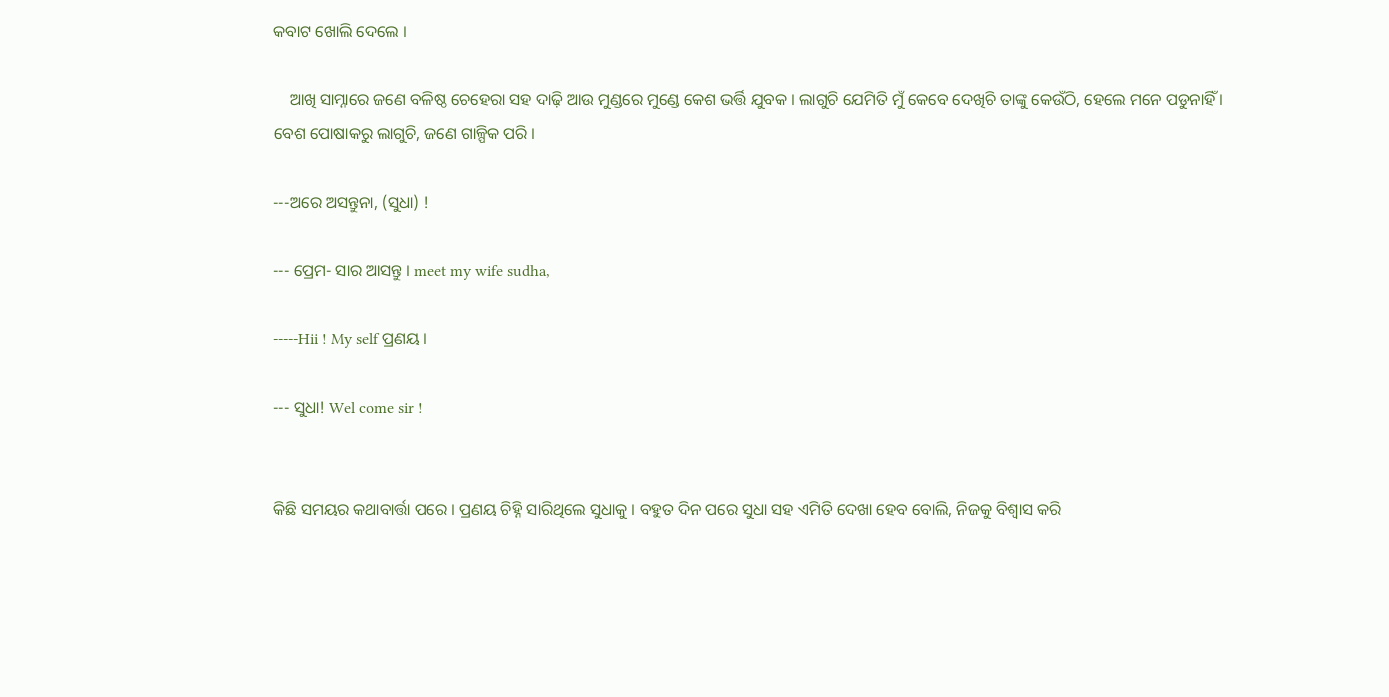କବାଟ ଖୋଲି ଦେଲେ ।

    ଆଖି ସାମ୍ନାରେ ଜଣେ ବଳିଷ୍ଠ ଚେହେରା ସହ ଦାଢ଼ି ଆଉ ମୁଣ୍ଡରେ ମୁଣ୍ଡେ କେଶ ଭର୍ତ୍ତି ଯୁବକ । ଲାଗୁଚି ଯେମିତି ମୁଁ କେବେ ଦେଖିଚି ତାଙ୍କୁ କେଉଁଠି, ହେଲେ ମନେ ପଡୁନାହିଁ । ବେଶ ପୋଷାକରୁ ଲାଗୁଚି, ଜଣେ ଗାଳ୍ପିକ ପରି ।

---ଅରେ ଅସନ୍ତୁନା, (ସୁଧା) !

--- ପ୍ରେମ- ସାର ଆସନ୍ତୁ । meet my wife sudha,

-----Hii ! My self ପ୍ରଣୟ ।

--- ସୁଧା! Wel come sir !


କିଛି ସମୟର କଥାବାର୍ତ୍ତା ପରେ । ପ୍ରଣୟ ଚିହ୍ନି ସାରିଥିଲେ ସୁଧାକୁ । ବହୁତ ଦିନ ପରେ ସୁଧା ସହ ଏମିତି ଦେଖା ହେବ ବୋଲି, ନିଜକୁ ବିଶ୍ୱାସ କରି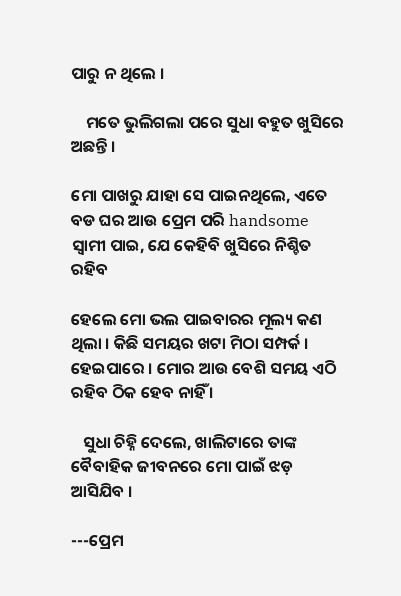ପାରୁ ନ ଥିଲେ ।

    ମତେ ଭୁଲିଗଲା ପରେ ସୁଧା ବହୁତ ଖୁସିରେ ଅଛନ୍ତି ।

ମୋ ପାଖରୁ ଯାହା ସେ ପାଇନଥିଲେ, ଏତେ ବଡ ଘର ଆଉ ପ୍ରେମ ପରି handsome ସ୍ୱାମୀ ପାଇ, ଯେ କେହିବି ଖୁସିରେ ନିଶ୍ଚିତ ରହିବ

ହେଲେ ମୋ ଭଲ ପାଇବାରର ମୂଲ୍ୟ କଣ ଥିଲା । କିଛି ସମୟର ଖଟା ମିଠା ସମ୍ପର୍କ । ହେଇପାରେ । ମୋର ଆଉ ବେଶି ସମୟ ଏଠି ରହିବ ଠିକ ହେବ ନାହିଁ ।

   ସୁଧା ଚିହ୍ନି ଦେଲେ, ଖାଲିଟାରେ ତାଙ୍କ ବୈବାହିକ ଜୀବନରେ ମୋ ପାଇଁ ଝଡ଼ ଆସିଯିବ ।

---ପ୍ରେମ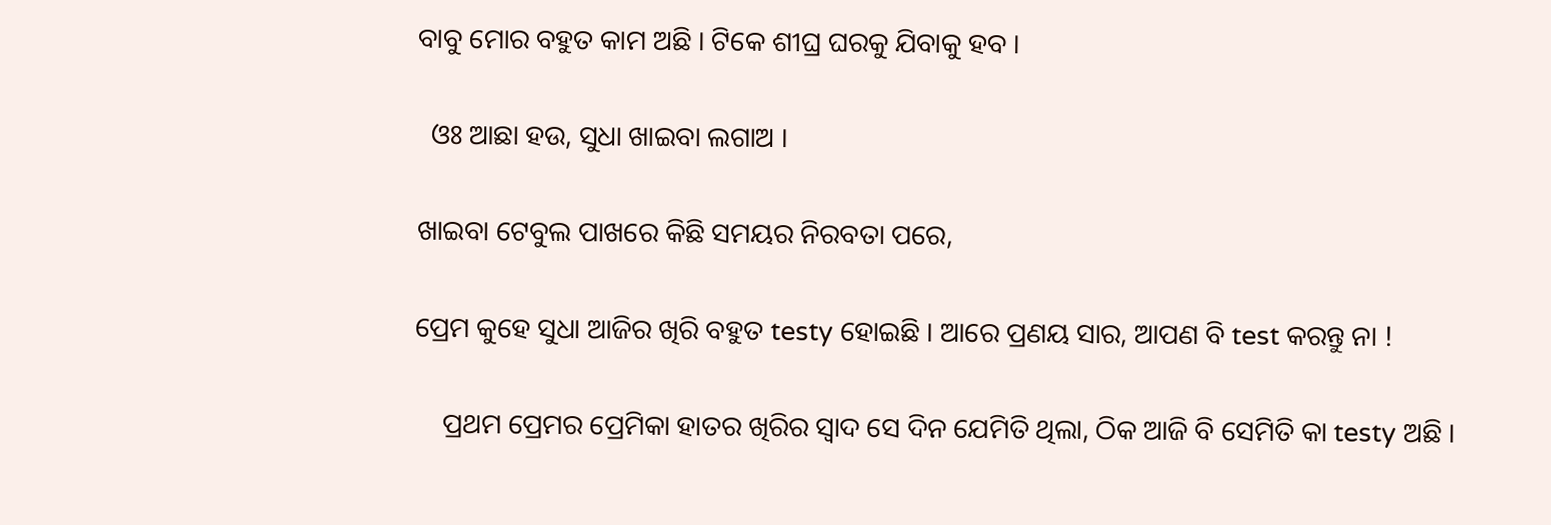ବାବୁ ମୋର ବହୁତ କାମ ଅଛି । ଟିକେ ଶୀଘ୍ର ଘରକୁ ଯିବାକୁ ହବ ।

  ଓଃ ଆଛା ହଉ, ସୁଧା ଖାଇବା ଲଗାଅ ।

ଖାଇବା ଟେବୁଲ ପାଖରେ କିଛି ସମୟର ନିରବତା ପରେ,

ପ୍ରେମ କୁହେ ସୁଧା ଆଜିର ଖିରି ବହୁତ testy ହୋଇଛି । ଆରେ ପ୍ରଣୟ ସାର, ଆପଣ ବି test କରନ୍ତୁ ନା !

    ପ୍ରଥମ ପ୍ରେମର ପ୍ରେମିକା ହାତର ଖିରିର ସ୍ୱାଦ ସେ ଦିନ ଯେମିତି ଥିଲା, ଠିକ ଆଜି ବି ସେମିତି କା testy ଅଛି ।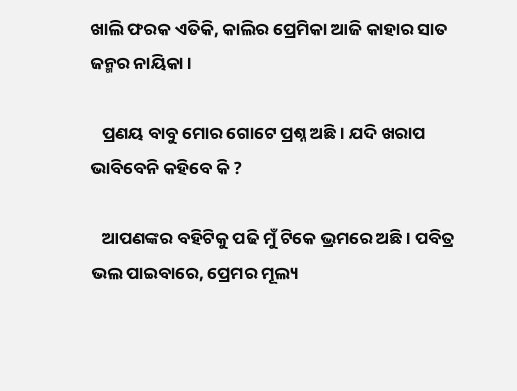ଖାଲି ଫରକ ଏତିକି, କାଲିର ପ୍ରେମିକା ଆଜି କାହାର ସାତ ଜନ୍ମର ନାୟିକା ।

   ପ୍ରଣୟ ବାବୁ ମୋର ଗୋଟେ ପ୍ରଶ୍ନ ଅଛି । ଯଦି ଖରାପ ଭାବିବେନି କହିବେ କି ?

   ଆପଣଙ୍କର ବହିଟିକୁ ପଢି ମୁଁ ଟିକେ ଭ୍ରମରେ ଅଛି । ପବିତ୍ର ଭଲ ପାଇବାରେ, ପ୍ରେମର ମୂଲ୍ୟ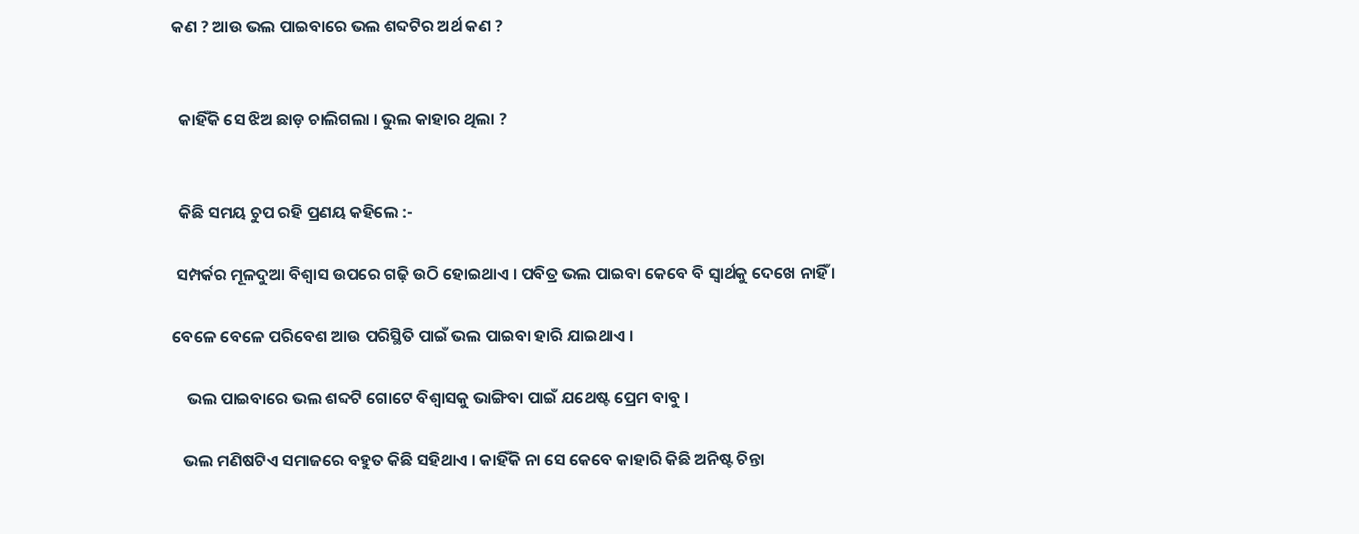କଣ ? ଆଉ ଭଲ ପାଇବାରେ ଭଲ ଶବ୍ଦଟିର ଅର୍ଥ କଣ ?


  କାହିଁକି ସେ ଝିଅ ଛାଡ଼ ଚାଲିଗଲା । ଭୁଲ କାହାର ଥିଲା ?


  କିଛି ସମୟ ଚୁପ ରହି ପ୍ରଣୟ କହିଲେ :-

 ସମ୍ପର୍କର ମୂଳଦୁଆ ବିଶ୍ୱାସ ଉପରେ ଗଢ଼ି ଉଠି ହୋଇଥାଏ । ପବିତ୍ର ଭଲ ପାଇବା କେବେ ବି ସ୍ୱାର୍ଥକୁ ଦେଖେ ନାହିଁ ।

ବେଳେ ବେଳେ ପରିବେଶ ଆଉ ପରିସ୍ଥିତି ପାଇଁ ଭଲ ପାଇବା ହାରି ଯାଇଥାଏ ।

    ଭଲ ପାଇବାରେ ଭଲ ଶବ୍ଦଟି ଗୋଟେ ବିଶ୍ୱାସକୁ ଭାଙ୍ଗିବା ପାଇଁ ଯଥେଷ୍ଟ ପ୍ରେମ ବାବୁ ।

   ଭଲ ମଣିଷଟିଏ ସମାଜରେ ବହୁତ କିଛି ସହିଥାଏ । କାହିଁକି ନା ସେ କେବେ କାହାରି କିଛି ଅନିଷ୍ଟ ଚିନ୍ତା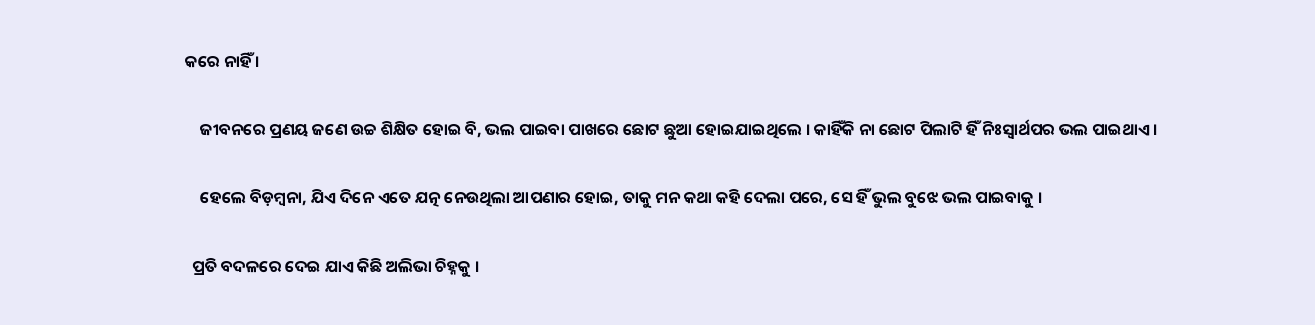କରେ ନାହିଁ ।

    ଜୀବନରେ ପ୍ରଣୟ ଜଣେ ଉଚ୍ଚ ଶିକ୍ଷିତ ହୋଇ ବି, ଭଲ ପାଇବା ପାଖରେ ଛୋଟ ଛୁଆ ହୋଇଯାଇଥିଲେ । କାହିଁକି ନା ଛୋଟ ପିଲାଟି ହିଁ ନିଃସ୍ୱାର୍ଥପର ଭଲ ପାଇଥାଏ ।

    ହେଲେ ବିଡ଼ମ୍ବନା, ଯିଏ ଦିନେ ଏତେ ଯତ୍ନ ନେଉଥିଲା ଆପଣାର ହୋଇ, ତାକୁ ମନ କଥା କହି ଦେଲା ପରେ, ସେ ହିଁ ଭୁଲ ବୁଝେ ଭଲ ପାଇବାକୁ ।

  ପ୍ରତି ବଦଳରେ ଦେଇ ଯାଏ କିଛି ଅଲିଭା ଚିହ୍ନକୁ ।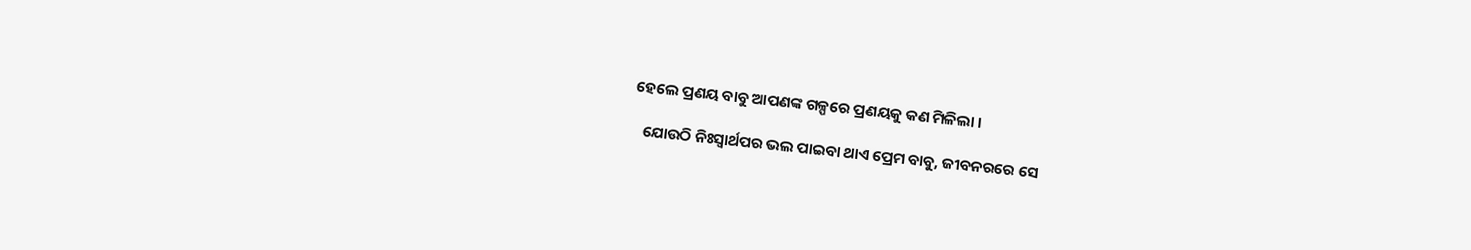ହେଲେ ପ୍ରଣୟ ବାବୁ ଆପଣଙ୍କ ଗଳ୍ପରେ ପ୍ରଣୟକୁ କଣ ମିଳିଲା ।

   ଯୋଉଠି ନିଃସ୍ୱାର୍ଥପର ଭଲ ପାଇବା ଥାଏ ପ୍ରେମ ବାବୁ, ଜୀବନରରେ ସେ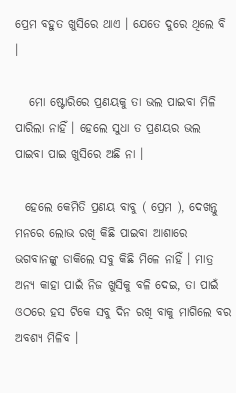ପ୍ରେମ ବହୁତ ଖୁସିରେ ଥାଏ । ଯେତେ ଦୁରେ ଥିଲେ ବି ।

   ମୋ ଷ୍ଟୋରିରେ ପ୍ରଣୟକୁ ତା ଭଲ ପାଇବା ମିଳି ପାରିଲା ନାହିଁ । ହେଲେ ସୁଧା ତ ପ୍ରଣୟର ଭଲ ପାଇବା ପାଇ ଖୁସିରେ ଅଛି ନା ।

  ହେଲେ କେମିତି ପ୍ରଣୟ ବାବୁ ( ପ୍ରେମ ), ଦେଖନ୍ତୁ ମନରେ ଲୋଭ ରଖି କିଛି ପାଇବା ଆଶାରେ ଭଗବାନଙ୍କୁ ଡାକିଲେ ସବୁ କିଛି ମିଳେ ନାହିଁ । ମାତ୍ର ଅନ୍ୟ କାହା ପାଇଁ ନିଜ ଖୁସିକୁ ବଳି ଦେଇ, ତା ପାଇଁ ଓଠରେ ହସ ଟିକେ ସବୁ ଦିନ ରଖି ବାକୁ ମାଗିଲେ ବର ଅବଶ୍ୟ ମିଳିବ ।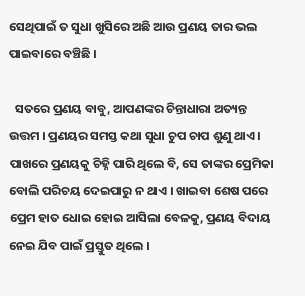ସେଥିପାଇଁ ତ ସୁଧା ଖୁସିରେ ଅଛି ଆଉ ପ୍ରଣୟ ତାର ଭଲ ପାଇବାରେ ବଞ୍ଚିଛି ।

  ସତରେ ପ୍ରଣୟ ବାବୁ, ଆପଣଙ୍କର ଚିନ୍ତାଧାରା ଅତ୍ୟନ୍ତ ଉତ୍ତମ । ପ୍ରଣୟର ସମସ୍ତ କଥା ସୁଧା ଚୁପ ଚାପ ଶୁଣୁ ଥାଏ । ପାଖରେ ପ୍ରଣୟକୁ ଚିହ୍ନି ପାରି ଥିଲେ ବି, ସେ ତାଙ୍କର ପ୍ରେମିକା ବୋଲି ପରିଚୟ ଦେଇପାରୁ ନ ଥାଏ । ଖାଇବା ଶେଷ ପରେ ପ୍ରେମ ହାତ ଧୋଇ ହୋଇ ଆସିଲା ବେଳକୁ, ପ୍ରଣୟ ବିଦାୟ ନେଇ ଯିବ ପାଇଁ ପ୍ରସ୍ତୁତ ଥିଲେ ।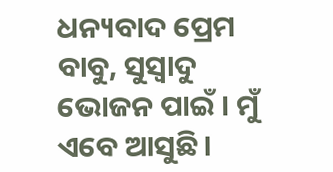ଧନ୍ୟବାଦ ପ୍ରେମ ବାବୁ, ସୁସ୍ଵାଦୁ ଭୋଜନ ପାଇଁ । ମୁଁ ଏବେ ଆସୁଛି ।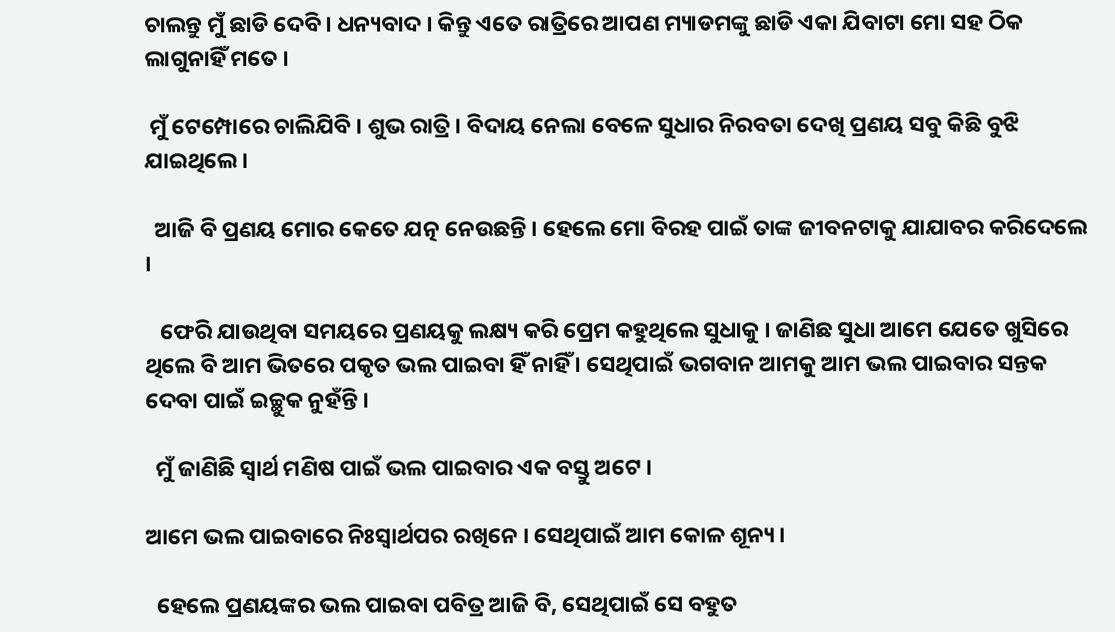ଚାଲନ୍ତୁ ମୁଁ ଛାଡି ଦେବି । ଧନ୍ୟବାଦ । କିନ୍ତୁ ଏତେ ରାତ୍ରିରେ ଆପଣ ମ୍ୟାଡମଙ୍କୁ ଛାଡି ଏକା ଯିବାଟା ମୋ ସହ ଠିକ ଲାଗୁନାହିଁ ମତେ ।

 ମୁଁ ଟେମ୍ପୋରେ ଚାଲିଯିବି । ଶୁଭ ରାତ୍ରି । ବିଦାୟ ନେଲା ବେଳେ ସୁଧାର ନିରବତା ଦେଖି ପ୍ରଣୟ ସବୁ କିଛି ବୁଝି ଯାଇଥିଲେ ।

  ଆଜି ବି ପ୍ରଣୟ ମୋର କେତେ ଯତ୍ନ ନେଉଛନ୍ତି । ହେଲେ ମୋ ବିରହ ପାଇଁ ତାଙ୍କ ଜୀବନଟାକୁ ଯାଯାବର କରିଦେଲେ ।

   ଫେରି ଯାଉଥିବା ସମୟରେ ପ୍ରଣୟକୁ ଲକ୍ଷ୍ୟ କରି ପ୍ରେମ କହୁଥିଲେ ସୁଧାକୁ । ଜାଣିଛ ସୁଧା ଆମେ ଯେତେ ଖୁସିରେ ଥିଲେ ବି ଆମ ଭିତରେ ପକୃତ ଭଲ ପାଇବା ହିଁ ନାହିଁ । ସେଥିପାଇଁ ଭଗବାନ ଆମକୁ ଆମ ଭଲ ପାଇବାର ସନ୍ତକ ଦେବା ପାଇଁ ଇଚ୍ଛୁକ ନୁହଁନ୍ତି ।

  ମୁଁ ଜାଣିଛି ସ୍ୱାର୍ଥ ମଣିଷ ପାଇଁ ଭଲ ପାଇବାର ଏକ ବସ୍ତୁ ଅଟେ ।

ଆମେ ଭଲ ପାଇବାରେ ନିଃସ୍ୱାର୍ଥପର ରଖିନେ । ସେଥିପାଇଁ ଆମ କୋଳ ଶୂନ୍ୟ ।

  ହେଲେ ପ୍ରଣୟଙ୍କର ଭଲ ପାଇବା ପବିତ୍ର ଆଜି ବି, ସେଥିପାଇଁ ସେ ବହୁତ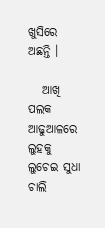ଖୁସିରେ ଅଛନ୍ତି ।

   ଆଖି ପଲକ ଆଢୁଆଳରେ ଲୁହକୁ ଲୁଚେଇ ସୁଧା ଚାଲି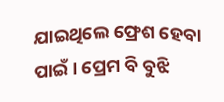ଯାଇଥିଲେ ଫ୍ରେଶ ହେବା ପାଇଁ । ପ୍ରେମ ବି ବୁଝି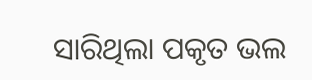ସାରିଥିଲା ପକୃତ ଭଲ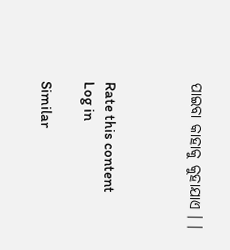ପାଇବା କାହାକୁ କୁହାଯାଏ । ।



Rate this content
Log in

Similar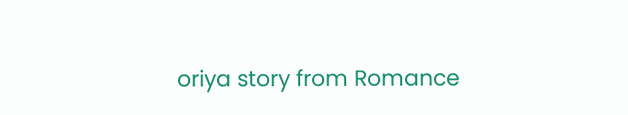oriya story from Romance